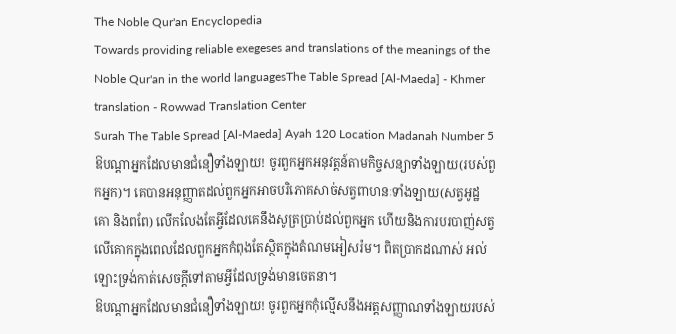The Noble Qur'an Encyclopedia
Towards providing reliable exegeses and translations of the meanings of the Noble Qur'an in the world languagesThe Table Spread [Al-Maeda] - Khmer translation - Rowwad Translation Center
Surah The Table Spread [Al-Maeda] Ayah 120 Location Madanah Number 5
ឱបណ្តាអ្នកដែលមានជំនឿទាំងឡាយ! ចូរពួកអ្នកអនុវត្តន៍តាមកិច្ចសន្យាទាំងឡាយ(របស់ពួកអ្នក)។ គេបានអនុញ្ញាតដល់ពួកអ្នកអាចបរិភោគសាច់សត្វពាហនៈទាំងឡាយ(សត្វអូដ្ឋ គោ និងពពែ) លើកលែងតែអ្វីដែលគេនឹងសូត្រប្រាប់ដល់ពួកអ្នក ហើយនិងការបរបាញ់សត្វលើគោកក្នុងពេលដែលពួកអ្នកកំពុងតែស្ថិតក្នុងតំណមអៀសរ៉ម។ ពិតប្រាកដណាស់ អល់ឡោះទ្រង់កាត់សេចក្តីទៅតាមអ្វីដែលទ្រង់មានចេតនា។
ឱបណ្តាអ្នកដែលមានជំនឿទាំងឡាយ! ចូរពួកអ្នកកុំល្មើសនឹងអត្តសញ្ញាណទាំងឡាយរបស់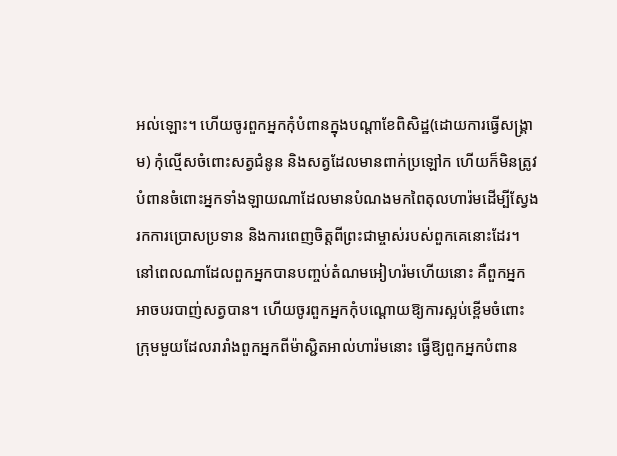អល់ឡោះ។ ហើយចូរពួកអ្នកកុំបំពានក្នុងបណ្តាខែពិសិដ្ឋ(ដោយការធ្វើសង្គ្រាម) កុំល្មើសចំពោះសត្វជំនូន និងសត្វដែលមានពាក់ប្រឡៅក ហើយក៏មិនត្រូវបំពានចំពោះអ្នកទាំងឡាយណាដែលមានបំណងមកពៃតុលហារ៉មដើម្បីស្វែងរកការប្រោសប្រទាន និងការពេញចិត្តពីព្រះជាម្ចាស់របស់ពួកគេនោះដែរ។ នៅពេលណាដែលពួកអ្នកបានបញ្ចប់តំណមអៀហរ៉មហើយនោះ គឺពួកអ្នកអាចបរបាញ់សត្វបាន។ ហើយចូរពួកអ្នកកុំបណ្តោយឱ្យការស្អប់ខ្ពើមចំពោះក្រុមមួយដែលរារាំងពួកអ្នកពីម៉ាស្ជិតអាល់ហារ៉មនោះ ធ្វើឱ្យពួកអ្នកបំពាន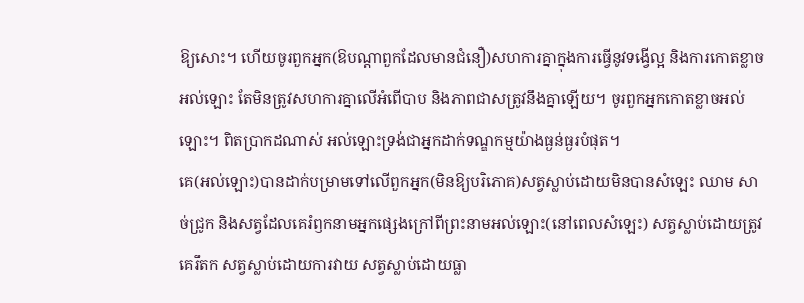ឱ្យសោះ។ ហើយចូរពួកអ្នក(ឱបណ្តាពួកដែលមានជំនឿ)សហការគ្នាក្នុងការធ្វើនូវទង្វើល្អ និងការកោតខ្លាចអល់ឡោះ តែមិនត្រូវសហការគ្នាលើអំពើបាប និងភាពជាសត្រូវនឹងគ្នាឡើយ។ ចូរពួកអ្នកកោតខ្លាចអល់ឡោះ។ ពិតប្រាកដណាស់ អល់ឡោះទ្រង់ជាអ្នកដាក់ទណ្ឌកម្មយ៉ាងធ្ងន់ធ្ងរបំផុត។
គេ(អល់ឡោះ)បានដាក់បម្រាមទៅលើពួកអ្នក(មិនឱ្យបរិភោគ)សត្វស្លាប់ដោយមិនបានសំឡេះ ឈាម សាច់ជ្រូក និងសត្វដែលគេរំឭកនាមអ្នកផ្សេងក្រៅពីព្រះនាមអល់ឡោះ(នៅពេលសំឡេះ) សត្វស្លាប់ដោយត្រូវគេរឹតក សត្វស្លាប់ដោយការវាយ សត្វស្លាប់ដោយធ្លា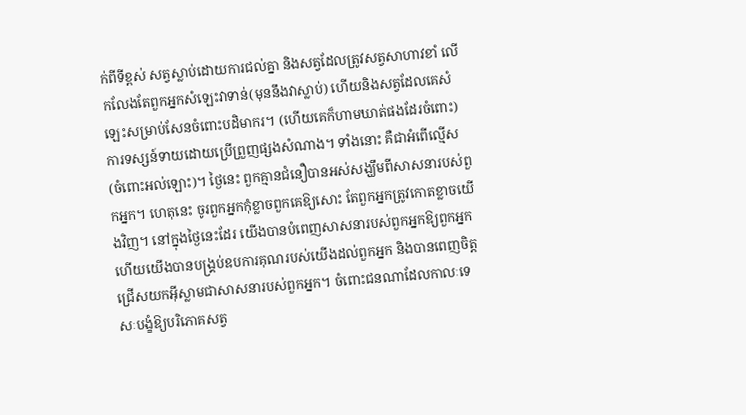ក់ពីទីខ្ពស់ សត្វស្លាប់ដោយការជល់គ្នា និងសត្វដែលត្រូវសត្វសាហាវខាំ លើកលែងតែពួកអ្នកសំឡេះវាទាន់(មុននឹងវាស្លាប់) ហើយនិងសត្វដែលគេសំឡេះសម្រាប់សែនចំពោះបដិមាករ។ (ហើយគេក៏ហាមឃាត់ផងដែរចំពោះ)ការទស្សន៍ទាយដោយប្រើព្រួញផ្សងសំណាង។ ទាំងនោះ គឺជាអំពើល្មើស(ចំពោះអល់ឡោះ)។ ថ្ងៃនេះ ពួកគ្មានជំនឿបានអស់សង្ឃឹមពីសាសនារបស់ពួកអ្នក។ ហេតុនេះ ចូរពួកអ្នកកុំខ្លាចពួកគេឱ្យសោះ តែពួកអ្នកត្រូវកោតខ្លាចយើងវិញ។ នៅក្នុងថ្ងៃនេះដែរ យើងបានបំពេញសាសនារបស់ពួកអ្នកឱ្យពួកអ្នក ហើយយើងបានបង្គ្រប់ឧបការគុណរបស់យើងដល់ពួកអ្នក និងបានពេញចិត្តជ្រើសយកអ៊ីស្លាមជាសាសនារបស់ពួកអ្នក។ ចំពោះជនណាដែលកាលៈទេសៈបង្ខំឱ្យបរិភោគសត្វ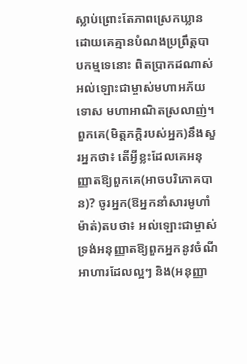ស្លាប់ព្រោះតែភាពស្រេកឃ្លាន ដោយគេគ្មានបំណងប្រព្រឹត្តបាបកម្មទេនោះ ពិតប្រាកដណាស់ អល់ឡោះជាម្ចាស់មហាអភ័យទោស មហាអាណិតស្រលាញ់។
ពួកគេ(មិត្តភក្តិរបស់អ្នក)នឹងសួរអ្នកថា៖ តើអ្វីខ្លះដែលគេអនុញ្ញាតឱ្យពួកគេ(អាចបរិភោគបាន)? ចូរអ្នក(ឱអ្នកនាំសារមូហាំម៉ាត់)តបថា៖ អល់ឡោះជាម្ចាស់ទ្រង់អនុញ្ញាតឱ្យពួកអ្នកនូវចំណីអាហារដែលល្អៗ និង(អនុញ្ញា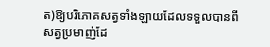ត)ឱ្យបរិភោគសត្វទាំងឡាយដែលទទួលបានពីសត្វប្រមាញ់ដែ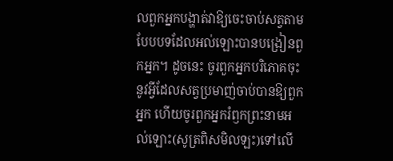លពួកអ្នកបង្ហាត់វាឱ្យចេះចាប់សត្វតាមបែបបទដែលអល់ឡោះបានបង្រៀនពួកអ្នក។ ដូចនេះ ចូរពួកអ្នកបរិភោគចុះនូវអ្វីដែលសត្វប្រមាញ់ចាប់បានឱ្យពួកអ្នក ហើយចូរពួកអ្នករំឭកព្រះនាមអល់ឡោះ(សូត្រពិសមិលឡះ)ទៅលើ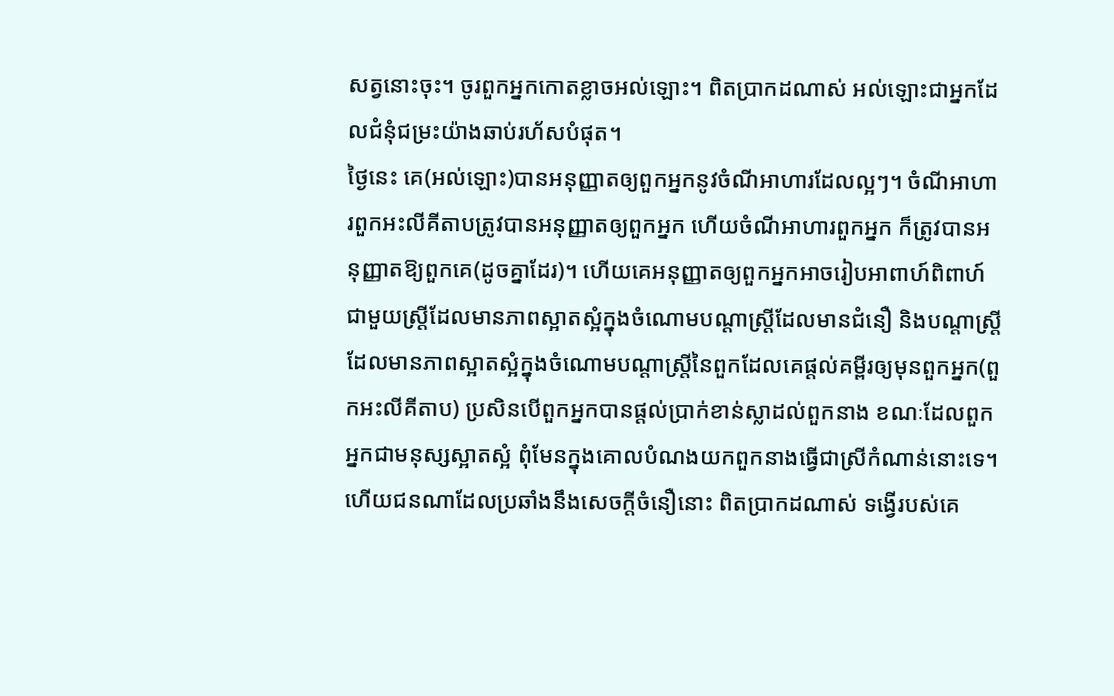សត្វនោះចុះ។ ចូរពួកអ្នកកោតខ្លាចអល់ឡោះ។ ពិតប្រាកដណាស់ អល់ឡោះជាអ្នកដែលជំនុំជម្រះយ៉ាងឆាប់រហ័សបំផុត។
ថ្ងៃនេះ គេ(អល់ឡោះ)បានអនុញ្ញាតឲ្យពួកអ្នកនូវចំណីអាហារដែលល្អៗ។ ចំណីអាហារពួកអះលីគីតាបត្រូវបានអនុញ្ញាតឲ្យពួកអ្នក ហើយចំណីអាហារពួកអ្នក ក៏ត្រូវបានអនុញ្ញាតឱ្យពួកគេ(ដូចគ្នាដែរ)។ ហើយគេអនុញ្ញាតឲ្យពួកអ្នកអាចរៀបអាពាហ៍ពិពាហ៍ជាមួយស្ត្រីដែលមានភាពស្អាតស្អំក្នុងចំណោមបណ្តាស្ត្រីដែលមានជំនឿ និងបណ្តាស្ត្រីដែលមានភាពស្អាតស្អំក្នុងចំណោមបណ្តាស្ត្រីនៃពួកដែលគេផ្តល់គម្ពីរឲ្យមុនពួកអ្នក(ពួកអះលីគីតាប) ប្រសិនបើពួកអ្នកបានផ្តល់ប្រាក់ខាន់ស្លាដល់ពួកនាង ខណៈដែលពួកអ្នកជាមនុស្សស្អាតស្អំ ពុំមែនក្នុងគោលបំណងយកពួកនាងធ្វើជាស្រីកំណាន់នោះទេ។ ហើយជនណាដែលប្រឆាំងនឹងសេចក្តីចំនឿនោះ ពិតប្រាកដណាស់ ទង្វើរបស់គេ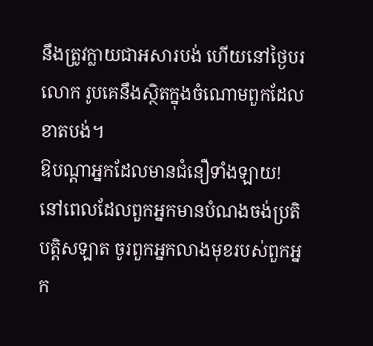នឹងត្រូវក្លាយជាអសារបង់ ហើយនៅថ្ងៃបរលោក រូបគេនឹងស្ថិតក្នុងចំណោមពួកដែលខាតបង់។
ឱបណ្តាអ្នកដែលមានជំនឿទាំងឡាយ! នៅពេលដែលពួកអ្នកមានបំណងចង់ប្រតិបត្តិសឡាត ចូរពួកអ្នកលាងមុខរបស់ពួកអ្នក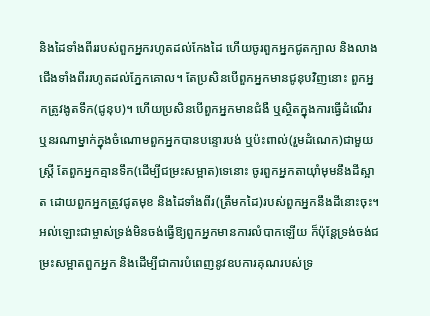និងដៃទាំងពីររបស់ពួកអ្នករហូតដល់កែងដៃ ហើយចូរពួកអ្នកជូតក្បាល និងលាងជើងទាំងពីររហូតដល់ភ្នែកគោល។ តែប្រសិនបើពួកអ្នកមានជូនុបវិញនោះ ពួកអ្នកត្រូវងូតទឹក(ជូនុប)។ ហើយប្រសិនបើពួកអ្នកមានជំងឺ ឬស្ថិតក្នុងការធ្វើដំណើរ ឬនរណាម្នាក់ក្នុងចំណោមពួកអ្នកបានបន្ទោរបង់ ឬប៉ះពាល់(រួមដំណេក)ជាមួយស្ត្រី តែពួកអ្នកគ្មានទឹក(ដើម្បីជម្រះសម្អាត)ទេនោះ ចូរពួកអ្នកតាយ៉ាំមុមនឹងដីស្អាត ដោយពួកអ្នកត្រូវជូតមុខ និងដៃទាំងពីរ(ត្រឹមកដៃ)របស់ពួកអ្នកនឹងដីនោះចុះ។ អល់ឡោះជាម្ចាស់ទ្រង់មិនចង់ធ្វើឱ្យពួកអ្នកមានការលំបាកឡើយ ក៏ប៉ុន្តែទ្រង់ចង់ជម្រះសម្អាតពួកអ្នក និងដើម្បីជាការបំពេញនូវឧបការគុណរបស់ទ្រ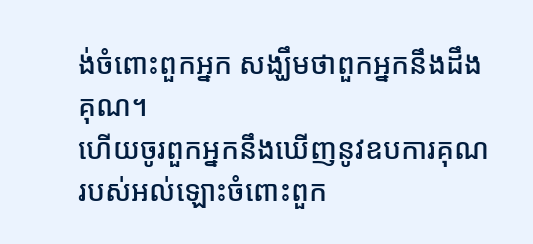ង់ចំពោះពួកអ្នក សង្ឃឹមថាពួកអ្នកនឹងដឹងគុណ។
ហើយចូរពួកអ្នកនឹងឃើញនូវឧបការគុណរបស់អល់ឡោះចំពោះពួក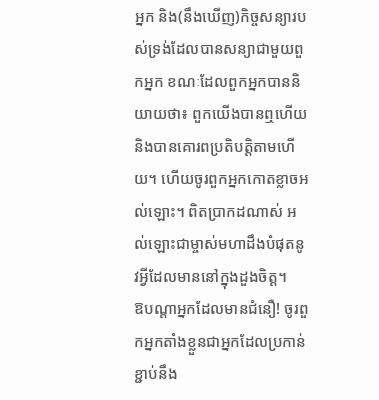អ្នក និង(នឹងឃើញ)កិច្ចសន្យារបស់ទ្រង់ដែលបានសន្យាជាមួយពួកអ្នក ខណៈដែលពួកអ្នកបាននិយាយថា៖ ពួកយើងបានឮហើយ និងបានគោរពប្រតិបត្តិតាមហើយ។ ហើយចូរពួកអ្នកកោតខ្លាចអល់ឡោះ។ ពិតប្រាកដណាស់ អល់ឡោះជាម្ចាស់មហាដឹងបំផុតនូវអ្វីដែលមាននៅក្នុងដួងចិត្ត។
ឱបណ្តាអ្នកដែលមានជំនឿ! ចូរពួកអ្នកតាំងខ្លួនជាអ្នកដែលប្រកាន់ខ្ជាប់នឹង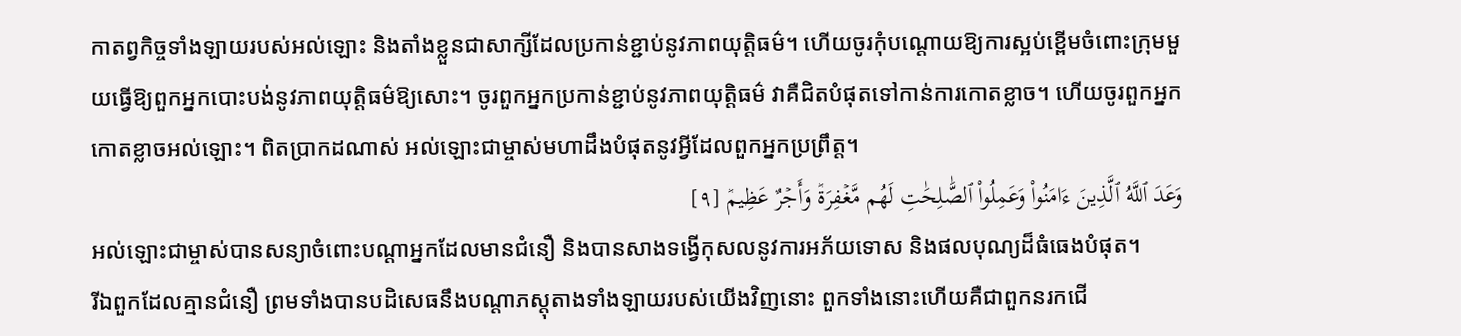កាតព្វកិច្ចទាំងឡាយរបស់អល់ឡោះ និងតាំងខ្លួនជាសាក្សីដែលប្រកាន់ខ្ជាប់នូវភាពយុត្តិធម៌។ ហើយចូរកុំបណ្តោយឱ្យការស្អប់ខ្ពើមចំពោះក្រុមមួយធ្វើឱ្យពួកអ្នកបោះបង់នូវភាពយុត្តិធម៌ឱ្យសោះ។ ចូរពួកអ្នកប្រកាន់ខ្ជាប់នូវភាពយុត្តិធម៌ វាគឺជិតបំផុតទៅកាន់ការកោតខ្លាច។ ហើយចូរពួកអ្នកកោតខ្លាចអល់ឡោះ។ ពិតប្រាកដណាស់ អល់ឡោះជាម្ចាស់មហាដឹងបំផុតនូវអ្វីដែលពួកអ្នកប្រព្រឹត្ត។
وَعَدَ ٱللَّهُ ٱلَّذِينَ ءَامَنُواْ وَعَمِلُواْ ٱلصَّٰلِحَٰتِ لَهُم مَّغۡفِرَةٞ وَأَجۡرٌ عَظِيمٞ [٩]
អល់ឡោះជាម្ចាស់បានសន្យាចំពោះបណ្តាអ្នកដែលមានជំនឿ និងបានសាងទង្វើកុសលនូវការអភ័យទោស និងផលបុណ្យដ៏ធំធេងបំផុត។
រីឯពួកដែលគ្មានជំនឿ ព្រមទាំងបានបដិសេធនឹងបណ្តាភស្តុតាងទាំងឡាយរបស់យើងវិញនោះ ពួកទាំងនោះហើយគឺជាពួកនរកជើ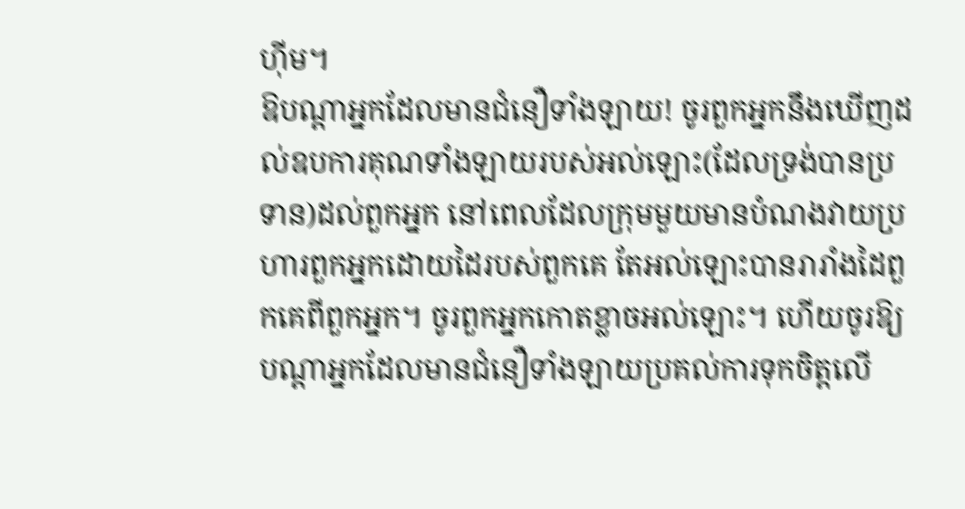ហ៊ីម។
ឱបណ្តាអ្នកដែលមានជំនឿទាំងឡាយ! ចូរពួកអ្នកនឹងឃើញដល់ឧបការគុណទាំងឡាយរបស់អល់ឡោះ(ដែលទ្រង់បានប្រទាន)ដល់ពួកអ្នក នៅពេលដែលក្រុមមួយមានបំណងវាយប្រហារពួកអ្នកដោយដៃរបស់ពួកគេ តែអល់ឡោះបានរារាំងដៃពួកគេពីពួកអ្នក។ ចូរពួកអ្នកកោតខ្លាចអល់ឡោះ។ ហើយចូរឱ្យបណ្តាអ្នកដែលមានជំនឿទាំងឡាយប្រគល់ការទុកចិត្តលើ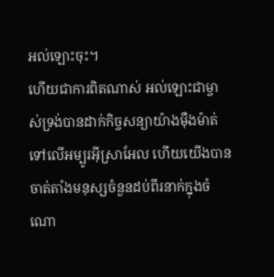អល់ឡោះចុះ។
ហើយជាការពិតណាស់ អល់ឡោះជាម្ចាស់ទ្រង់បានដាក់កិច្ចសន្យាយ៉ាងម៉ឺងម៉ាត់ទៅលើអម្បូរអ៊ីស្រាអែល ហើយយើងបានចាត់តាំងមនុស្សចំនួនដប់ពីរនាក់ក្នុងចំណោ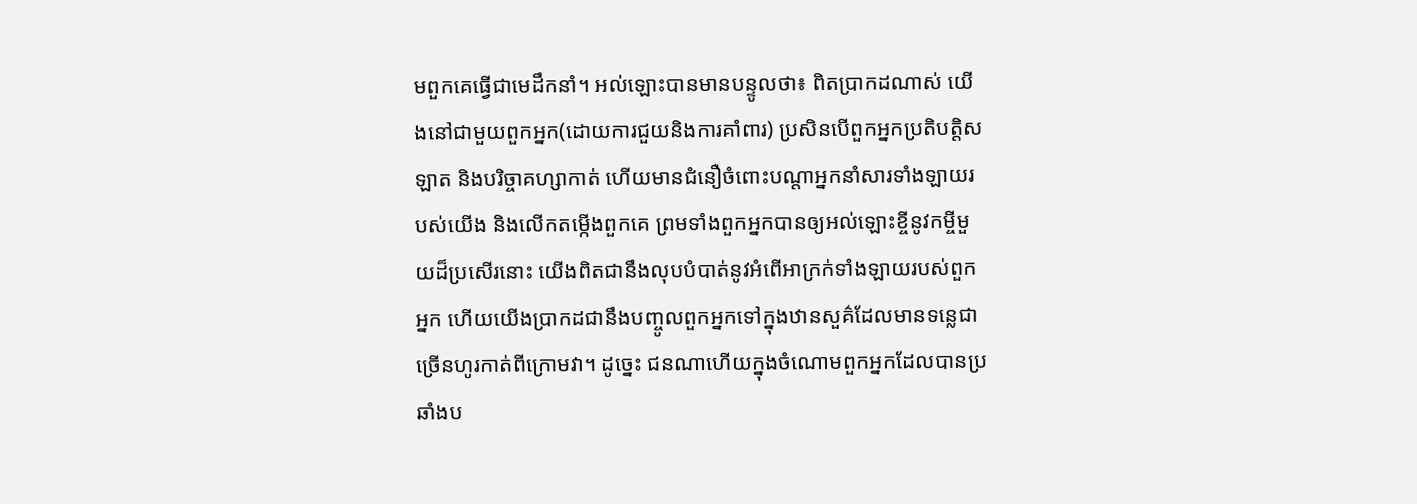មពួកគេធ្វើជាមេដឹកនាំ។ អល់ឡោះបានមានបន្ទូលថា៖ ពិតប្រាកដណាស់ យើងនៅជាមួយពួកអ្នក(ដោយការជួយនិងការគាំពារ) ប្រសិនបើពួកអ្នកប្រតិបត្តិសឡាត និងបរិច្ចាគហ្សាកាត់ ហើយមានជំនឿចំពោះបណ្តាអ្នកនាំសារទាំងឡាយរបស់យើង និងលើកតម្កើងពួកគេ ព្រមទាំងពួកអ្នកបានឲ្យអល់ឡោះខ្ចីនូវកម្ចីមួយដ៏ប្រសើរនោះ យើងពិតជានឹងលុបបំបាត់នូវអំពើអាក្រក់ទាំងឡាយរបស់ពួកអ្នក ហើយយើងប្រាកដជានឹងបញ្ចូលពួកអ្នកទៅក្នុងឋានសួគ៌ដែលមានទន្លេជាច្រើនហូរកាត់ពីក្រោមវា។ ដូច្នេះ ជនណាហើយក្នុងចំណោមពួកអ្នកដែលបានប្រឆាំងប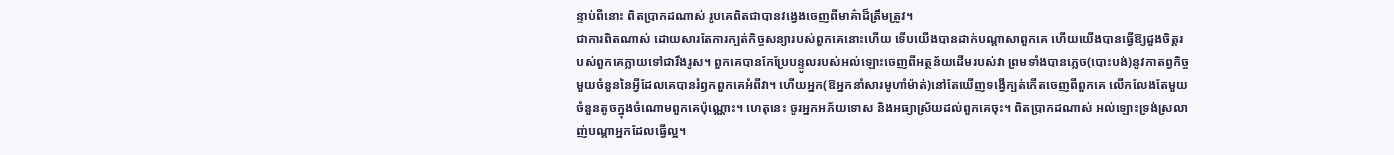ន្ទាប់ពីនោះ ពិតប្រាកដណាស់ រូបគេពិតជាបានវង្វេងចេញពីមាគ៌ាដ៏ត្រឹមត្រូវ។
ជាការពិតណាស់ ដោយសារតែការក្បត់កិច្ចសន្យារបស់ពួកគេនោះហើយ ទើបយើងបានដាក់បណ្តាសាពួកគេ ហើយយើងបានធ្វើឱ្យដួងចិត្តរបស់ពួកគេក្លាយទៅជារឹងរូស។ ពួកគេបានកែប្រែបន្ទូលរបស់អល់ឡោះចេញពីអត្ថន័យដើមរបស់វា ព្រមទាំងបានភ្លេច(បោះបង់)នូវកាតព្វកិច្ចមួយចំនួននៃអ្វីដែលគេបានរំឭកពួកគេអំពីវា។ ហើយអ្នក(ឱអ្នកនាំសារមូហាំម៉ាត់)នៅតែឃើញទង្វើក្បត់កើតចេញពីពួកគេ លើកលែងតែមួយចំនួនតូចក្នុងចំណោមពួកគេប៉ុណ្ណោះ។ ហេតុនេះ ចូរអ្នកអភ័យទោស និងអធ្យាស្រ័យដល់ពួកគេចុះ។ ពិតប្រាកដណាស់ អល់ឡោះទ្រង់ស្រលាញ់បណ្តាអ្នកដែលធ្វើល្អ។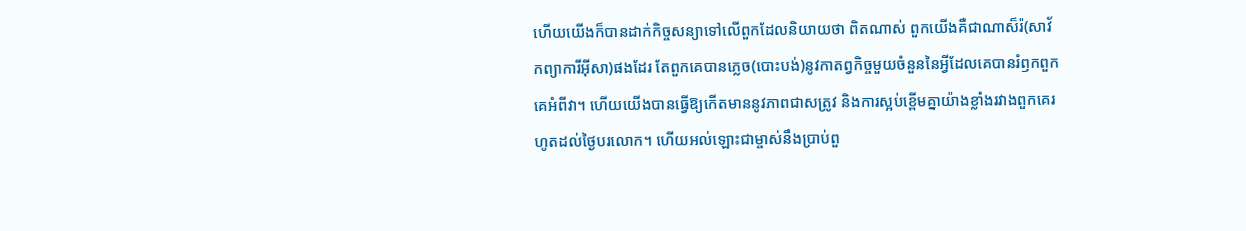ហើយយើងក៏បានដាក់កិច្ចសន្យាទៅលើពួកដែលនិយាយថា ពិតណាស់ ពួកយើងគឺជាណាស៏រ៉(សាវ័កព្យាការីអ៊ីសា)ផងដែរ តែពួកគេបានភ្លេច(បោះបង់)នូវកាតព្វកិច្ចមួយចំនួននៃអ្វីដែលគេបានរំឭកពួកគេអំពីវា។ ហើយយើងបានធ្វើឱ្យកើតមាននូវភាពជាសត្រូវ និងការស្អប់ខ្ពើមគ្នាយ៉ាងខ្លាំងរវាងពួកគេរហូតដល់ថ្ងៃបរលោក។ ហើយអល់ឡោះជាម្ចាស់នឹងប្រាប់ពួ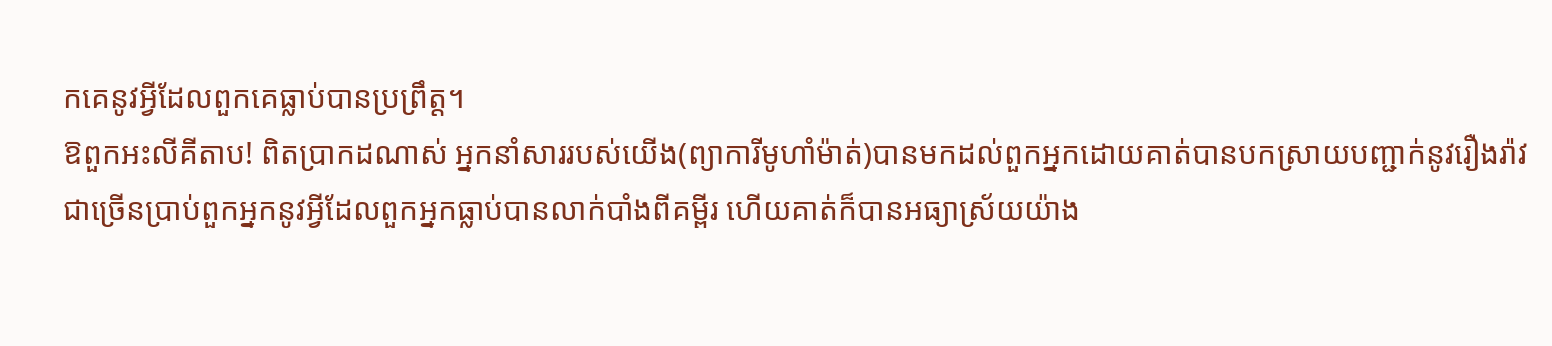កគេនូវអ្វីដែលពួកគេធ្លាប់បានប្រព្រឹត្ត។
ឱពួកអះលីគីតាប! ពិតប្រាកដណាស់ អ្នកនាំសាររបស់យើង(ព្យាការីមូហាំម៉ាត់)បានមកដល់ពួកអ្នកដោយគាត់បានបកស្រាយបញ្ជាក់នូវរឿងរ៉ាវជាច្រើនប្រាប់ពួកអ្នកនូវអ្វីដែលពួកអ្នកធ្លាប់បានលាក់បាំងពីគម្ពីរ ហើយគាត់ក៏បានអធ្យាស្រ័យយ៉ាង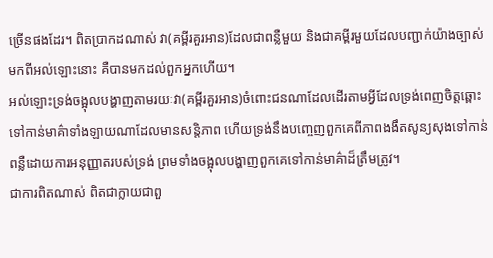ច្រើនផងដែរ។ ពិតប្រាកដណាស់ វា(គម្ពីរគួរអាន)ដែលជាពន្លឺមួយ និងជាគម្ពីរមួយដែលបញ្ជាក់យ៉ាងច្បាស់មកពីអល់ឡោះនោះ គឺបានមកដល់ពួកអ្នកហើយ។
អល់ឡោះទ្រង់ចង្អុលបង្ហាញតាមរយៈវា(គម្ពីរគួរអាន)ចំពោះជនណាដែលដើរតាមអ្វីដែលទ្រង់ពេញចិត្តឆ្ពោះទៅកាន់មាគ៌ាទាំងឡាយណាដែលមានសន្តិភាព ហើយទ្រង់នឹងបញ្ចេញពួកគេពីភាពងងឹតសូន្យសុងទៅកាន់ពន្លឺដោយការអនុញ្ញាតរបស់ទ្រង់ ព្រមទាំងចង្អុលបង្ហាញពួកគេទៅកាន់មាគ៌ាដ៏ត្រឹមត្រូវ។
ជាការពិតណាស់ ពិតជាក្លាយជាពួ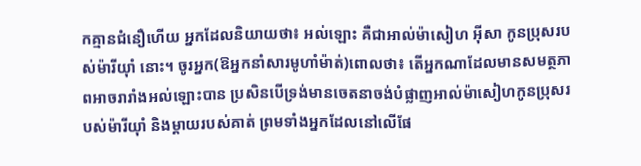កគ្មានជំនឿហើយ អ្នកដែលនិយាយថា៖ អល់ឡោះ គឺជាអាល់ម៉ាសៀហ អ៊ីសា កូនប្រុសរបស់ម៉ារីយ៉ាំ នោះ។ ចូរអ្នក(ឱអ្នកនាំសារមូហាំម៉ាត់)ពោលថា៖ តើអ្នកណាដែលមានសមត្ថភាពអាចរារាំងអល់ឡោះបាន ប្រសិនបើទ្រង់មានចេតនាចង់បំផ្លាញអាល់ម៉ាសៀហកូនប្រុសរបស់ម៉ារីយ៉ាំ និងម្តាយរបស់គាត់ ព្រមទាំងអ្នកដែលនៅលើផែ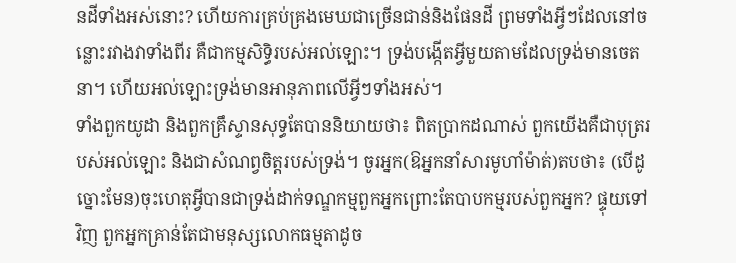នដីទាំងអស់នោះ? ហើយការគ្រប់គ្រងមេឃជាច្រើនជាន់និងផែនដី ព្រមទាំងអ្វីៗដែលនៅចន្លោះរវាងវាទាំងពីរ គឺជាកម្មសិទ្ធិរបស់អល់ឡោះ។ ទ្រង់បង្កើតអ្វីមួយតាមដែលទ្រង់មានចេតនា។ ហើយអល់ឡោះទ្រង់មានអានុភាពលើអ្វីៗទាំងអស់។
ទាំងពួកយូដា និងពួកគ្រឹស្ទានសុទ្ធតែបាននិយាយថា៖ ពិតប្រាកដណាស់ ពួកយើងគឺជាបុត្ររបស់អល់ឡោះ និងជាសំណព្វចិត្តរបស់ទ្រង់។ ចូរអ្នក(ឱអ្នកនាំសារមូហាំម៉ាត់)តបថា៖ (បើដូច្នោះមែន)ចុះហេតុអ្វីបានជាទ្រង់ដាក់ទណ្ឌកម្មពួកអ្នកព្រោះតែបាបកម្មរបស់ពួកអ្នក? ផ្ទុយទៅវិញ ពួកអ្នកគ្រាន់តែជាមនុស្សលោកធម្មតាដូច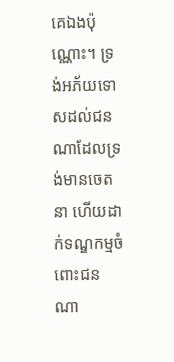គេឯងប៉ុណ្ណោះ។ ទ្រង់អភ័យទោសដល់ជនណាដែលទ្រង់មានចេតនា ហើយដាក់ទណ្ឌកម្មចំពោះជនណា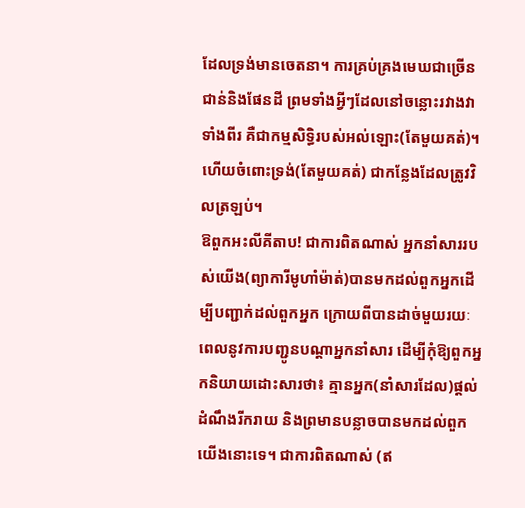ដែលទ្រង់មានចេតនា។ ការគ្រប់គ្រងមេឃជាច្រើនជាន់និងផែនដី ព្រមទាំងអ្វីៗដែលនៅចន្លោះរវាងវាទាំងពីរ គឺជាកម្មសិទ្ធិរបស់អល់ឡោះ(តែមួយគត់)។ ហើយចំពោះទ្រង់(តែមួយគត់) ជាកន្លែងដែលត្រូវវិលត្រឡប់។
ឱពួកអះលីគីតាប! ជាការពិតណាស់ អ្នកនាំសាររបស់យើង(ព្យាការីមូហាំម៉ាត់)បានមកដល់ពួកអ្នកដើម្បីបញ្ជាក់ដល់ពួកអ្នក ក្រោយពីបានដាច់មួយរយៈពេលនូវការបញ្ជូនបណ្តាអ្នកនាំសារ ដើម្បីកុំឱ្យពួកអ្នកនិយាយដោះសារថា៖ គ្មានអ្នក(នាំសារដែល)ផ្តល់ដំណឹងរីករាយ និងព្រមានបន្លាចបានមកដល់ពួកយើងនោះទេ។ ជាការពិតណាស់ (ឥ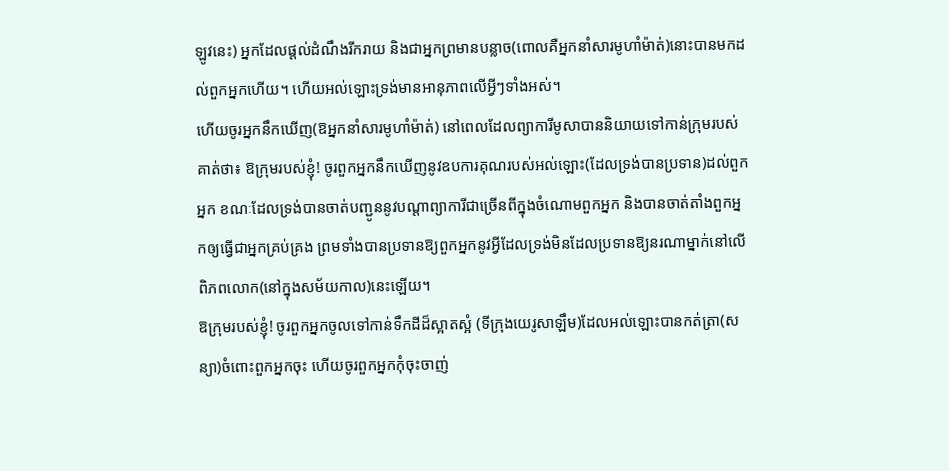ឡូវនេះ) អ្នកដែលផ្តល់ដំណឹងរីករាយ និងជាអ្នកព្រមានបន្លាច(ពោលគឺអ្នកនាំសារមូហាំម៉ាត់)នោះបានមកដល់ពួកអ្នកហើយ។ ហើយអល់ឡោះទ្រង់មានអានុភាពលើអ្វីៗទាំងអស់។
ហើយចូរអ្នកនឹកឃើញ(ឱអ្នកនាំសារមូហាំម៉ាត់) នៅពេលដែលព្យាការីមូសាបាននិយាយទៅកាន់ក្រុមរបស់គាត់ថា៖ ឱក្រុមរបស់ខ្ញុំ! ចូរពួកអ្នកនឹកឃើញនូវឧបការគុណរបស់អល់ឡោះ(ដែលទ្រង់បានប្រទាន)ដល់ពួកអ្នក ខណៈដែលទ្រង់បានចាត់បញ្ជូននូវបណ្តាព្យាការីជាច្រើនពីក្នុងចំណោមពួកអ្នក និងបានចាត់តាំងពួកអ្នកឲ្យធ្វើជាអ្នកគ្រប់គ្រង ព្រមទាំងបានប្រទានឱ្យពួកអ្នកនូវអ្វីដែលទ្រង់មិនដែលប្រទានឱ្យនរណាម្នាក់នៅលើពិភពលោក(នៅក្នុងសម័យកាល)នេះឡើយ។
ឱក្រុមរបស់ខ្ញុំ! ចូរពួកអ្នកចូលទៅកាន់ទឹកដីដ៏ស្អាតស្អំ (ទីក្រុងយេរូសាឡឹម)ដែលអល់ឡោះបានកត់ត្រា(សន្យា)ចំពោះពួកអ្នកចុះ ហើយចូរពួកអ្នកកុំចុះចាញ់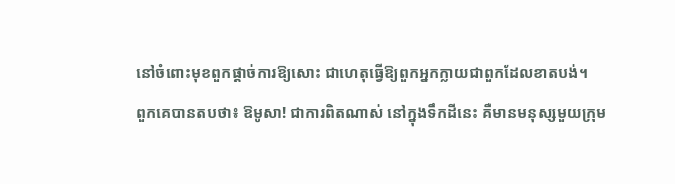នៅចំពោះមុខពួកផ្តាច់ការឱ្យសោះ ជាហេតុធ្វើឱ្យពួកអ្នកក្លាយជាពួកដែលខាតបង់។
ពួកគេបានតបថា៖ ឱមូសា! ជាការពិតណាស់ នៅក្នុងទឹកដីនេះ គឺមានមនុស្សមួយក្រុម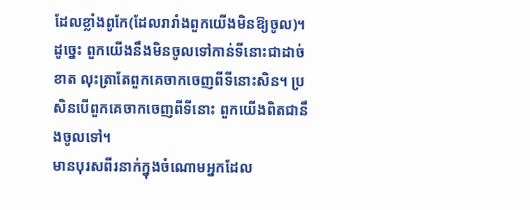ដែលខ្លាំងពូកែ(ដែលរារាំងពួកយើងមិនឱ្យចូល)។ ដូច្នេះ ពួកយើងនឹងមិនចូលទៅកាន់ទីនោះជាដាច់ខាត លុះត្រាតែពួកគេចាកចេញពីទីនោះសិន។ ប្រសិនបើពួកគេចាកចេញពីទីនោះ ពួកយើងពិតជានឹងចូលទៅ។
មានបុរសពីរនាក់ក្នុងចំណោមអ្នកដែល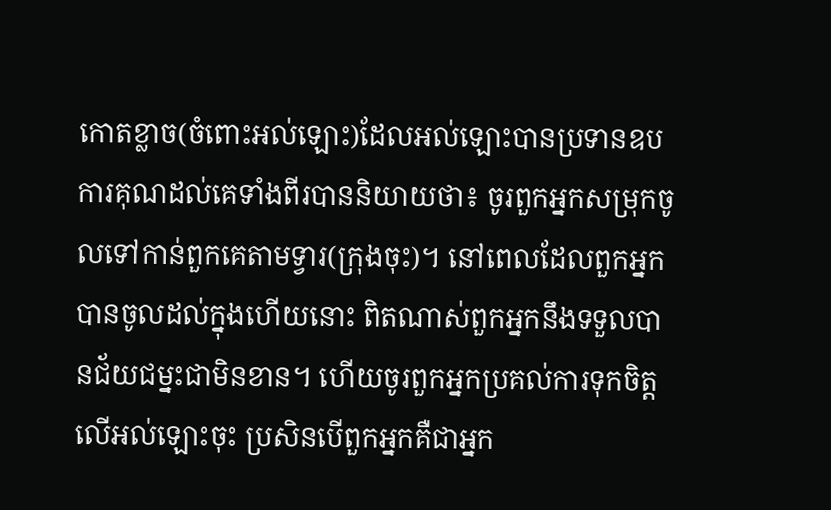កោតខ្លាច(ចំពោះអល់ឡោះ)ដែលអល់ឡោះបានប្រទានឧបការគុណដល់គេទាំងពីរបាននិយាយថា៖ ចូរពួកអ្នកសម្រុកចូលទៅកាន់ពួកគេតាមទ្វារ(ក្រុងចុះ)។ នៅពេលដែលពួកអ្នកបានចូលដល់ក្នុងហើយនោះ ពិតណាស់ពួកអ្នកនឹងទទួលបានជ័យជម្នះជាមិនខាន។ ហើយចូរពួកអ្នកប្រគល់ការទុកចិត្តលើអល់ឡោះចុះ ប្រសិនបើពួកអ្នកគឺជាអ្នក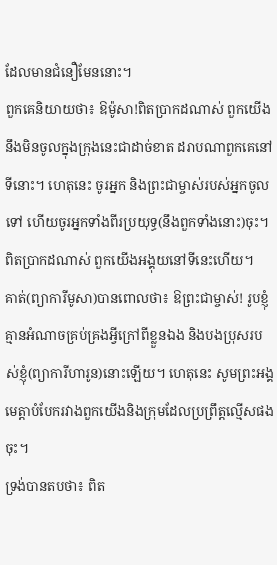ដែលមានជំនឿមែននោះ។
ពួកគេនិយាយថា៖ ឱម៉ូសា!ពិតប្រាកដណាស់ ពួកយើងនឹងមិនចូលក្នុងក្រុងនេះជាដាច់ខាត ដរាបណាពួកគេនៅទីនោះ។ ហេតុនេះ ចូរអ្នក និងព្រះជាម្ចាស់របស់អ្នកចូលទៅ ហើយចូរអ្នកទាំងពីរប្រយុទ្ធ(នឹងពួកទាំងនោះ)ចុះ។ ពិតប្រាកដណាស់ ពួកយើងអង្គុយនៅទីនេះហើយ។
គាត់(ព្យាការីមូសា)បានពោលថា៖ ឱព្រះជាម្ចាស់! រូបខ្ញុំគ្មានអំណាចគ្រប់គ្រងអ្វីក្រៅពីខ្លួនឯង និងបងប្រុសរបស់ខ្ញុំ(ព្យាការីហារូន)នោះឡើយ។ ហេតុនេះ សូមព្រះអង្គមេត្តាបំបែករវាងពួកយើងនិងក្រុមដែលប្រព្រឹត្តល្មើសផងចុះ។
ទ្រង់បានតបថា៖ ពិត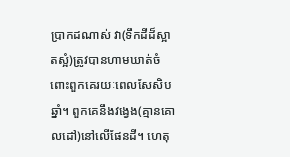ប្រាកដណាស់ វា(ទឹកដីដ៏ស្អាតស្អំ)ត្រូវបានហាមឃាត់ចំពោះពួកគេរយៈពេលសែសិបឆ្នាំ។ ពួកគេនឹងវង្វេង(គ្មានគោលដៅ)នៅលើផែនដី។ ហេតុ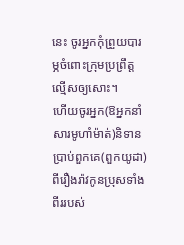នេះ ចូរអ្នកកុំព្រួយបារម្ភចំពោះក្រុមប្រព្រឹត្តល្មើសឲ្យសោះ។
ហើយចូរអ្នក(ឱអ្នកនាំសារមូហាំម៉ាត់)និទានប្រាប់ពួកគេ(ពួកយូដា)ពីរឿងរ៉ាវកូនប្រុសទាំងពីររបស់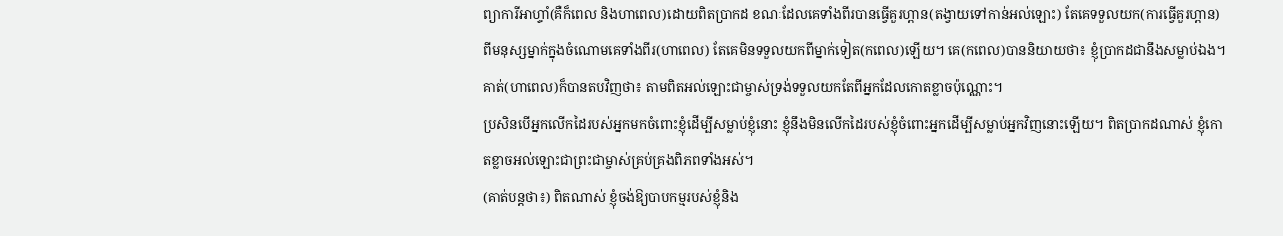ព្យាការីអាហ្ទាំ(គឺក៏ពេល និងហាពេល)ដោយពិតប្រាកដ ខណៈដែលគេទាំងពីរបានធ្វើគួរហ្ពាន(តង្វាយទៅកាន់អល់ឡោះ) តែគេទទួលយក(ការធ្វើគួរហ្ពាន)ពីមនុស្សម្នាក់ក្នុងចំណោមគេទាំងពីរ(ហាពេល) តែគេមិនទទួលយកពីម្នាក់ទៀត(កពេល)ឡើយ។ គេ(កពេល)បាននិយាយថា៖ ខ្ញុំប្រាកដជានឹងសម្លាប់ឯង។ គាត់(ហាពេល)ក៏បានតបវិញថា៖ តាមពិតអល់ឡោះជាម្ចាស់ទ្រង់ទទួលយកតែពីអ្នកដែលកោតខ្លាចប៉ុណ្ណោះ។
ប្រសិនបើអ្នកលើកដៃរបស់អ្នកមកចំពោះខ្ញុំដើម្បីសម្លាប់ខ្ញុំនោះ ខ្ញុំនឹងមិនលើកដៃរបស់ខ្ញុំចំពោះអ្នកដើម្បីសម្លាប់អ្នកវិញនោះឡើយ។ ពិតប្រាកដណាស់ ខ្ញុំកោតខ្លាចអល់ឡោះជាព្រះជាម្ចាស់គ្រប់គ្រងពិភពទាំងអស់។
(គាត់បន្តថា៖) ពិតណាស់ ខ្ញុំចង់ឱ្យបាបកម្មរបស់ខ្ញុំនិង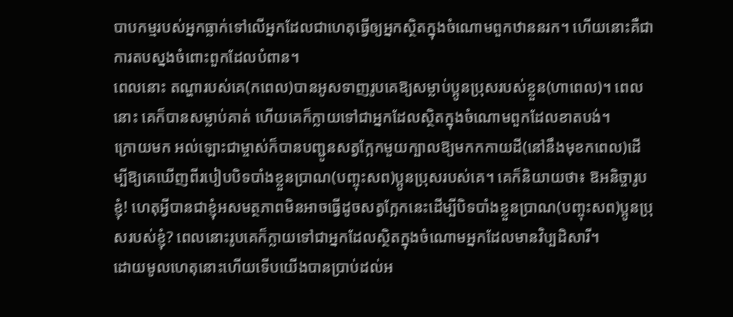បាបកម្មរបស់អ្នកធ្លាក់ទៅលើអ្នកដែលជាហេតុធ្វើឲ្យអ្នកស្ថិតក្នុងចំណោមពួកឋាននរក។ ហើយនោះគឺជាការតបស្នងចំពោះពួកដែលបំពាន។
ពេលនោះ តណ្ហារបស់គេ(កពេល)បានអូសទាញរូបគេឱ្យសម្លាប់ប្អូនប្រុសរបស់ខ្លួន(ហាពេល)។ ពេលនោះ គេក៏បានសម្លាប់គាត់ ហើយគេក៏ក្លាយទៅជាអ្នកដែលស្ថិតក្នុងចំណោមពួកដែលខាតបង់។
ក្រោយមក អល់ឡោះជាម្ចាស់ក៏បានបញ្ជូនសត្វក្អែកមួយក្បាលឱ្យមកកកាយដី(នៅនឹងមុខកពេល)ដើម្បីឱ្យគេឃើញពីរបៀបបិទបាំងខ្លួនប្រាណ(បញ្ចុះសព)ប្អូនប្រុសរបស់គេ។ គេក៏និយាយថា៖ ឱអនិច្ចារូបខ្ញុំ! ហេតុអ្វីបានជាខ្ញុំអសមត្ថភាពមិនអាចធ្វើដូចសត្វក្អែកនេះដើម្បីបិទបាំងខ្លួនប្រាណ(បញ្ចុះសព)ប្អូនប្រុសរបស់ខ្ញុំ? ពេលនោះរូបគេក៏ក្លាយទៅជាអ្នកដែលស្ថិតក្នុងចំណោមអ្នកដែលមានវិប្បដិសារី។
ដោយមូលហេតុនោះហើយទើបយើងបានប្រាប់ដល់អ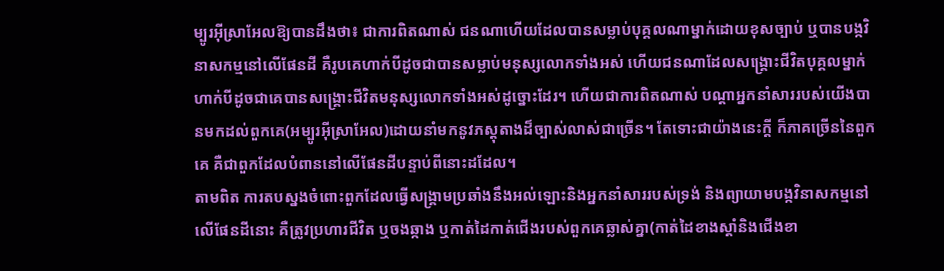ម្បូរអ៊ីស្រាអែលឱ្យបានដឹងថា៖ ជាការពិតណាស់ ជនណាហើយដែលបានសម្លាប់បុគ្គលណាម្នាក់ដោយខុសច្បាប់ ឬបានបង្កវិនាសកម្មនៅលើផែនដី គឺរូបគេហាក់បីដូចជាបានសម្លាប់មនុស្សលោកទាំងអស់ ហើយជនណាដែលសង្គ្រោះជីវិតបុគ្គលម្នាក់ ហាក់បីដូចជាគេបានសង្គ្រោះជីវិតមនុស្សលោកទាំងអស់ដូច្នោះដែរ។ ហើយជាការពិតណាស់ បណ្តាអ្នកនាំសាររបស់យើងបានមកដល់ពួកគេ(អម្បូរអ៊ីស្រាអែល)ដោយនាំមកនូវភស្តុតាងដ៏ច្បាស់លាស់ជាច្រើន។ តែទោះជាយ៉ាងនេះក្តី ក៏ភាគច្រើននៃពួកគេ គឺជាពួកដែលបំពាននៅលើផែនដីបន្ទាប់ពីនោះដដែល។
តាមពិត ការតបស្នងចំពោះពួកដែលធ្វើសង្គ្រាមប្រឆាំងនឹងអល់ឡោះនិងអ្នកនាំសាររបស់ទ្រង់ និងព្យាយាមបង្កវិនាសកម្មនៅលើផែនដីនោះ គឺត្រូវប្រហារជីវិត ឬចងឆ្កាង ឬកាត់ដៃកាត់ជើងរបស់ពួកគេឆ្លាស់គ្នា(កាត់ដៃខាងស្តាំនិងជើងខា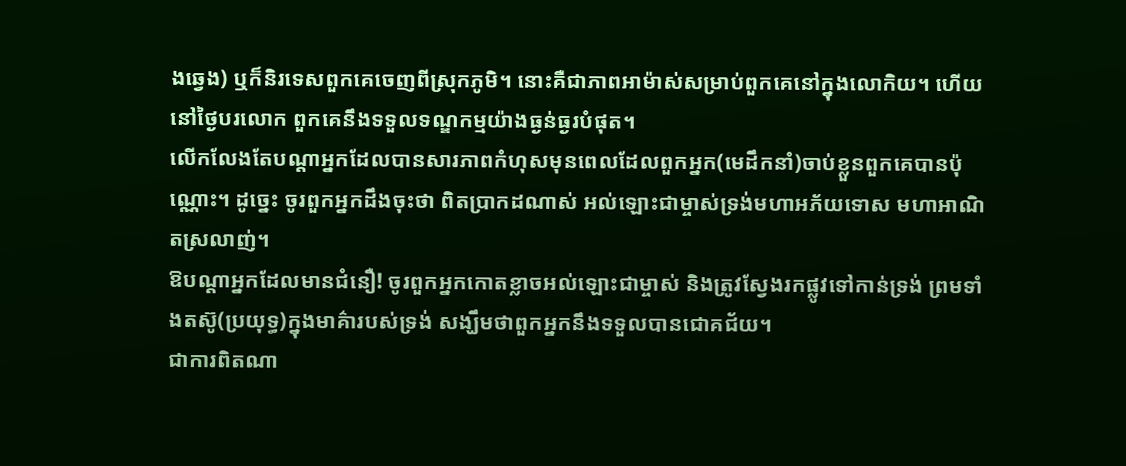ងឆ្វេង) ឬក៏និរទេសពួកគេចេញពីស្រុកភូមិ។ នោះគឺជាភាពអាម៉ាស់សម្រាប់ពួកគេនៅក្នុងលោកិយ។ ហើយនៅថ្ងៃបរលោក ពួកគេនឹងទទួលទណ្ឌកម្មយ៉ាងធ្ងន់ធ្ងរបំផុត។
លើកលែងតែបណ្តាអ្នកដែលបានសារភាពកំហុសមុនពេលដែលពួកអ្នក(មេដឹកនាំ)ចាប់ខ្លួនពួកគេបានប៉ុណ្ណោះ។ ដូច្នេះ ចូរពួកអ្នកដឹងចុះថា ពិតប្រាកដណាស់ អល់ឡោះជាម្ចាស់ទ្រង់មហាអភ័យទោស មហាអាណិតស្រលាញ់។
ឱបណ្តាអ្នកដែលមានជំនឿ! ចូរពួកអ្នកកោតខ្លាចអល់ឡោះជាម្ចាស់ និងត្រូវស្វែងរកផ្លូវទៅកាន់ទ្រង់ ព្រមទាំងតស៊ូ(ប្រយុទ្ធ)ក្នុងមាគ៌ារបស់ទ្រង់ សង្ឃឹមថាពួកអ្នកនឹងទទួលបានជោគជ័យ។
ជាការពិតណា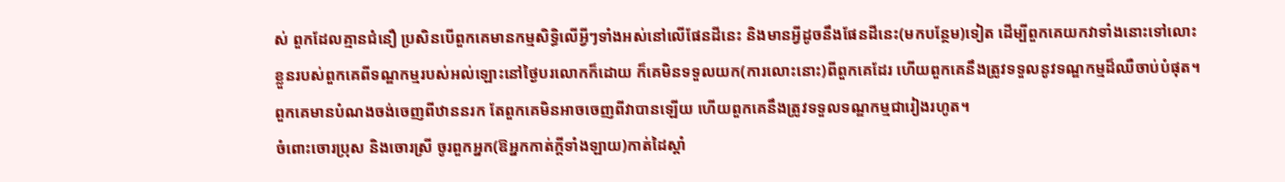ស់ ពួកដែលគ្មានជំនឿ ប្រសិនបើពួកគេមានកម្មសិទ្ធិលើអ្វីៗទាំងអស់នៅលើផែនដីនេះ និងមានអ្វីដូចនឹងផែនដីនេះ(មកបន្ថែម)ទៀត ដើម្បីពួកគេយកវាទាំងនោះទៅលោះខ្លួនរបស់ពួកគេពីទណ្ឌកម្មរបស់អល់ឡោះនៅថ្ងៃបរលោកក៏ដោយ ក៏គេមិនទទួលយក(ការលោះនោះ)ពីពួកគេដែរ ហើយពួកគេនឹងត្រូវទទួលនូវទណ្ឌកម្មដ៏ឈឺចាប់បំផុត។
ពួកគេមានបំណងចង់ចេញពីឋាននរក តែពួកគេមិនអាចចេញពីវាបានឡើយ ហើយពួកគេនឹងត្រូវទទួលទណ្ឌកម្មជារៀងរហូត។
ចំពោះចោរប្រុស និងចោរស្រី ចូរពួកអ្នក(ឱអ្នកកាត់ក្តីទាំងឡាយ)កាត់ដៃស្តាំ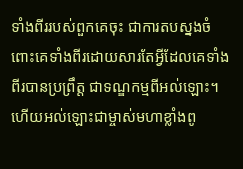ទាំងពីររបស់ពួកគេចុះ ជាការតបស្នងចំពោះគេទាំងពីរដោយសារតែអ្វីដែលគេទាំងពីរបានប្រព្រឹត្ត ជាទណ្ឌកម្មពីអល់ឡោះ។ ហើយអល់ឡោះជាម្ចាស់មហាខ្លាំងពូ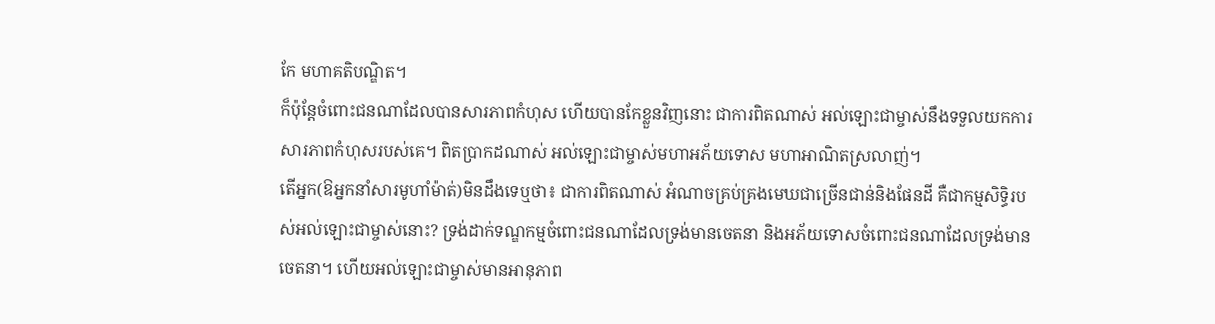កែ មហាគតិបណ្ឌិត។
ក៏ប៉ុន្តែចំពោះជនណាដែលបានសារភាពកំហុស ហើយបានកែខ្លួនវិញនោះ ជាការពិតណាស់ អល់ឡោះជាម្ចាស់នឹងទទួលយកការសារភាពកំហុសរបស់គេ។ ពិតប្រាកដណាស់ អល់ឡោះជាម្ចាស់មហាអភ័យទោស មហាអាណិតស្រលាញ់។
តើអ្នក(ឱអ្នកនាំសារមូហាំម៉ាត់)មិនដឹងទេឬថា៖ ជាការពិតណាស់ អំណាចគ្រប់គ្រងមេឃជាច្រើនជាន់និងផែនដី គឺជាកម្មសិទ្ធិរបស់អល់ឡោះជាម្ចាស់នោះ? ទ្រង់ដាក់ទណ្ឌកម្មចំពោះជនណាដែលទ្រង់មានចេតនា និងអភ័យទោសចំពោះជនណាដែលទ្រង់មានចេតនា។ ហើយអល់ឡោះជាម្ចាស់មានអានុភាព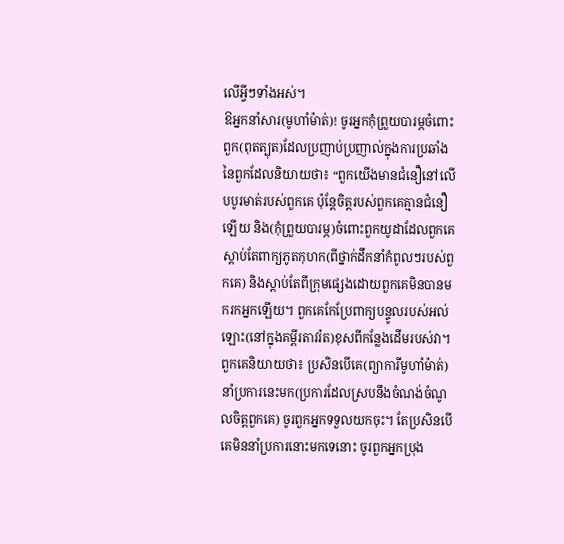លើអ្វីៗទាំងអស់។
ឱអ្នកនាំសារ(មូហាំម៉ាត់)! ចូរអ្នកកុំព្រួយបារម្ភចំពោះពួក(ពុតត្បុត)ដែលប្រញាប់ប្រញាល់ក្នុងការប្រឆាំងនៃពួកដែលនិយាយថា៖ “ពួកយើងមានជំនឿនៅលើបបូរមាត់របស់ពួកគេ ប៉ុន្តែចិត្តរបស់ពួកគេគ្មានជំនឿឡើយ និង(កុំព្រួយបារម្ភ)ចំពោះពួកយូដាដែលពួកគេស្តាប់តែពាក្យភូតកុហក(ពីថ្នាក់ដឹកនាំកំពូលៗរបស់ពួកគេ) និងស្តាប់តែពីក្រុមផ្សេងដោយពួកគេមិនបានមករកអ្នកឡើយ។ ពួកគេកែប្រែពាក្យបន្ទូលរបស់អល់ឡោះ(នៅក្នុងគម្ពីរតាវរ៉ត)ខុសពីកន្លែងដើមរបស់វា។ ពួកគេនិយាយថា៖ ប្រសិនបើគេ(ព្យាការីមូហាំម៉ាត់)នាំប្រការនេះមក(ប្រការដែលស្របនឹងចំណង់ចំណូលចិត្ពពួកគេ) ចូរពួកអ្នកទទួលយកចុះ។ តែប្រសិនបើគេមិននាំប្រការនោះមកទេនោះ ចូរពួកអ្នកប្រុង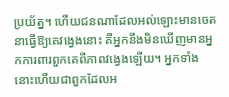ប្រយ័ត្ន។ ហើយជនណាដែលអល់ឡោះមានចេតនាធ្វើឱ្យគេវង្វេងនោះ គឺអ្នកនឹងមិនឃើញមានអ្នកការពារពួកគេពីភាពវង្វេងឡើយ។ អ្នកទាំងនោះហើយជាពួកដែលអ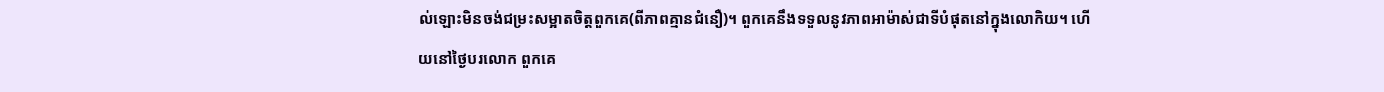ល់ឡោះមិនចង់ជម្រះសម្អាតចិត្តពួកគេ(ពីភាពគ្មានជំនឿ)។ ពួកគេនឹងទទួលនូវភាពអាម៉ាស់ជាទីបំផុតនៅក្នុងលោកិយ។ ហើយនៅថ្ងៃបរលោក ពួកគេ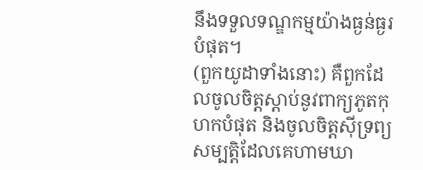នឹងទទួលទណ្ឌកម្មយ៉ាងធ្ងន់ធ្ងរបំផុត។
(ពួកយូដាទាំងនោះ) គឺពួកដែលចូលចិត្តស្តាប់នូវពាក្យភូតកុហកបំផុត និងចូលចិត្តស៊ីទ្រព្យសម្បត្តិដែលគេហាមឃា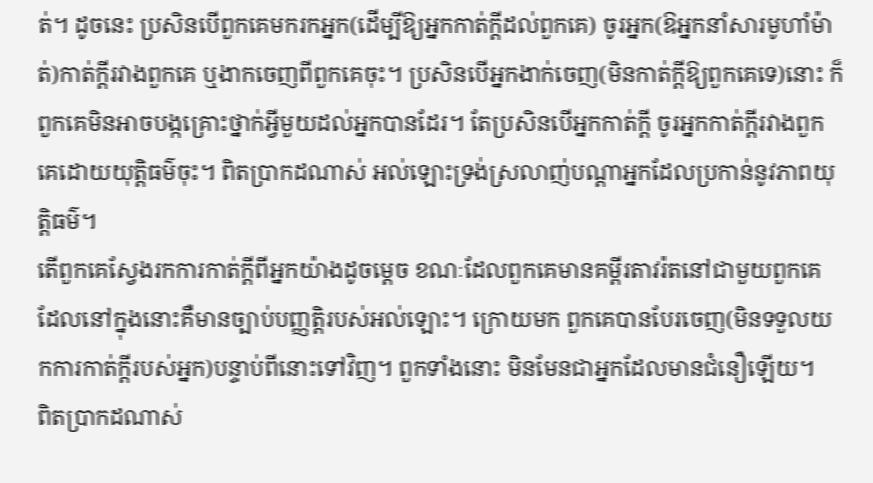ត់។ ដូចនេះ ប្រសិនបើពួកគេមករកអ្នក(ដើម្បីឱ្យអ្នកកាត់ក្តីដល់ពួកគេ) ចូរអ្នក(ឱអ្នកនាំសារមូហាំម៉ាត់)កាត់ក្តីរវាងពួកគេ ឬងាកចេញពីពួកគេចុះ។ ប្រសិនបើអ្នកងាក់ចេញ(មិនកាត់ក្តីឱ្យពួកគេទេ)នោះ ក៏ពួកគេមិនអាចបង្កគ្រោះថ្នាក់អ្វីមួយដល់អ្នកបានដែរ។ តែប្រសិនបើអ្នកកាត់ក្តី ចូរអ្នកកាត់ក្តីរវាងពួកគេដោយយុត្តិធម៌ចុះ។ ពិតប្រាកដណាស់ អល់ឡោះទ្រង់ស្រលាញ់បណ្តាអ្នកដែលប្រកាន់នូវភាពយុត្តិធម៌។
តើពួកគេស្វែងរកការកាត់ក្តីពីអ្នកយ៉ាងដូចម្តេច ខណៈដែលពួកគេមានគម្ពីរតាវរ៉តនៅជាមួយពួកគេ ដែលនៅក្នុងនោះគឺមានច្បាប់បញ្ញតិ្តរបស់អល់ឡោះ។ ក្រោយមក ពួកគេបានបែរចេញ(មិនទទួលយកការកាត់ក្តីរបស់អ្នក)បន្ទាប់ពីនោះទៅវិញ។ ពួកទាំងនោះ មិនមែនជាអ្នកដែលមានជំនឿឡើយ។
ពិតប្រាកដណាស់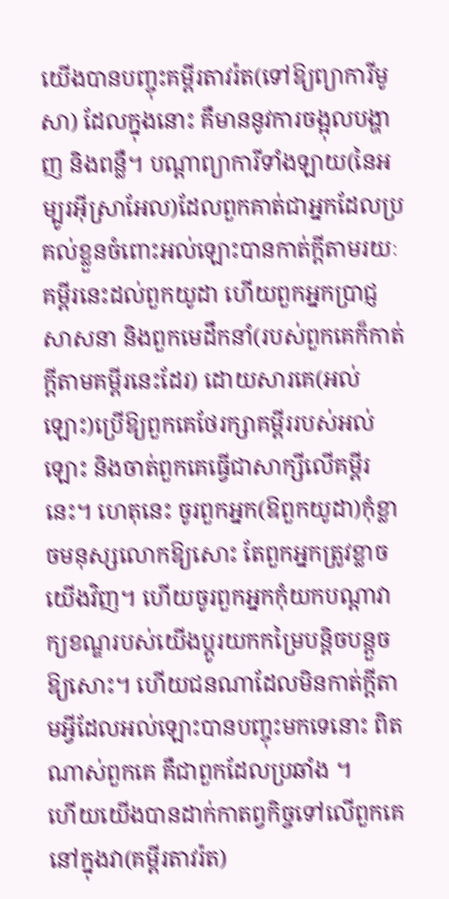យើងបានបញ្ចុះគម្ពីរតាវរ៉ត(ទៅឱ្យព្យាការីមូសា) ដែលក្នុងនោះ គឺមាននូវការចង្អុលបង្ហាញ និងពន្លឺ។ បណ្តាព្យាការីទាំងឡាយ(នៃអម្បូរអ៊ីស្រាអែល)ដែលពួកគាត់ជាអ្នកដែលប្រគល់ខ្លួនចំពោះអល់ឡោះបានកាត់ក្តីតាមរយៈគម្ពីរនេះដល់ពួកយូដា ហើយពួកអ្នកប្រាជ្ញសាសនា និងពួកមេដឹកនាំ(របស់ពួកគេក៏កាត់ក្តីតាមគម្ពីរនេះដែរ) ដោយសារគេ(អល់ឡោះ)ប្រើឱ្យពួកគេថែរក្សាគម្ពីររបស់អល់ឡោះ និងចាត់ពួកគេធ្វើជាសាក្សីលើគម្ពីរនេះ។ ហេតុនេះ ចូរពួកអ្នក(ឱពួកយូដា)កុំខ្លាចមនុស្សលោកឱ្យសោះ តែពួកអ្នកត្រូវខ្លាចយើងវិញ។ ហើយចូរពួកអ្នកកុំយកបណ្តាវាក្យខណ្ឌរបស់យើងប្តូរយកកម្រៃបន្តិចបន្តួចឱ្យសោះ។ ហើយជនណាដែលមិនកាត់ក្តីតាមអ្វីដែលអល់ឡោះបានបញ្ចុះមកទេនោះ ពិតណាស់ពួកគេ គឺជាពួកដែលប្រឆាំង ។
ហើយយើងបានដាក់កាតព្វកិច្ចទៅលើពួកគេនៅក្នុងវា(គម្ពីរតាវរ៉ត)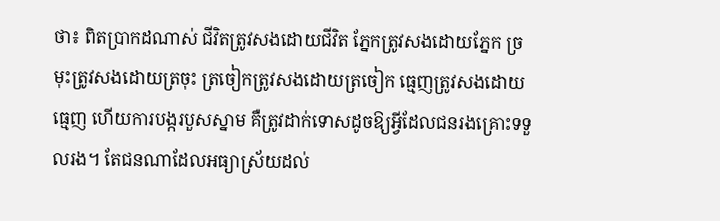ថា៖ ពិតប្រាកដណាស់ ជីវិតត្រូវសងដោយជីវិត ភ្នែកត្រូវសងដោយភ្នែក ច្រមុះត្រូវសងដោយត្រចុះ ត្រចៀកត្រូវសងដោយត្រចៀក ធ្មេញត្រូវសងដោយធ្មេញ ហើយការបង្ករបួសស្នាម គឺត្រូវដាក់ទោសដូចឱ្យអ្វីដែលជនរងគ្រោះទទួលរង។ តែជនណាដែលអធ្យាស្រ័យដល់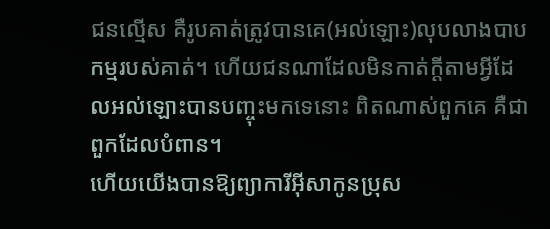ជនល្មើស គឺរូបគាត់ត្រូវបានគេ(អល់ឡោះ)លុបលាងបាបកម្មរបស់គាត់។ ហើយជនណាដែលមិនកាត់ក្តីតាមអ្វីដែលអល់ឡោះបានបញ្ចុះមកទេនោះ ពិតណាស់ពួកគេ គឺជាពួកដែលបំពាន។
ហើយយើងបានឱ្យព្យាការីអ៊ីសាកូនប្រុស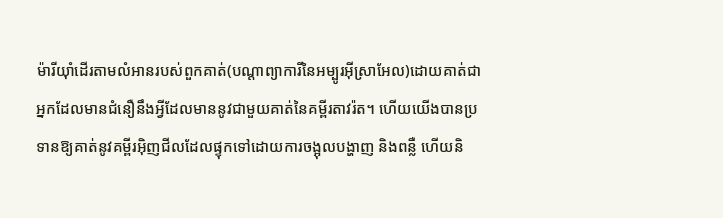ម៉ារីយ៉ាំដើរតាមលំអានរបស់ពួកគាត់(បណ្តាព្យាការីនៃអម្បូរអ៊ីស្រាអែល)ដោយគាត់ជាអ្នកដែលមានជំនឿនឹងអ្វីដែលមាននូវជាមួយគាត់នៃគម្ពីរតាវរ៉ត។ ហើយយើងបានប្រទានឱ្យគាត់នូវគម្ពីរអ៊ិញជីលដែលផ្ទុកទៅដោយការចង្អុលបង្ហាញ និងពន្លឺ ហើយនិ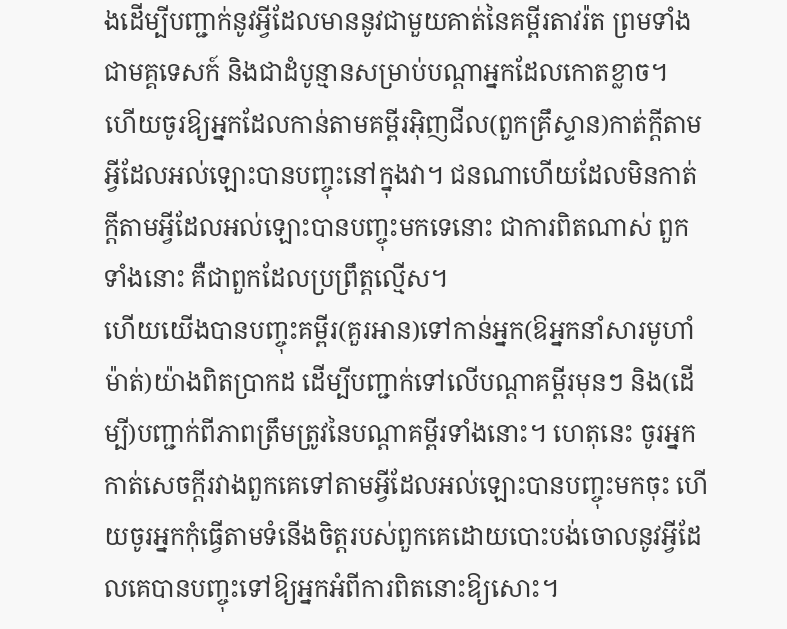ងដើម្បីបញ្ជាក់នូវអ្វីដែលមាននូវជាមួយគាត់នៃគម្ពីរតាវរ៉ត ព្រមទាំងជាមគ្គទេសក៍ និងជាដំបូន្មានសម្រាប់បណ្តាអ្នកដែលកោតខ្លាច។
ហើយចូរឱ្យអ្នកដែលកាន់តាមគម្ពីរអ៊ិញជីល(ពួកគ្រឹស្ទាន)កាត់ក្តីតាមអ្វីដែលអល់ឡោះបានបញ្ចុះនៅក្នុងវា។ ជនណាហើយដែលមិនកាត់ក្តីតាមអ្វីដែលអល់ឡោះបានបញ្ចុះមកទេនោះ ជាការពិតណាស់ ពួកទាំងនោះ គឺជាពួកដែលប្រព្រឹត្តល្មើស។
ហើយយើងបានបញ្ចុះគម្ពីរ(គួរអាន)ទៅកាន់អ្នក(ឱអ្នកនាំសារមូហាំម៉ាត់)យ៉ាងពិតប្រាកដ ដើម្បីបញ្ជាក់ទៅលើបណ្តាគម្ពីរមុនៗ និង(ដើម្បី)បញ្ជាក់ពីភាពត្រឹមត្រូវនៃបណ្តាគម្ពីរទាំងនោះ។ ហេតុនេះ ចូរអ្នកកាត់សេចក្តីរវាងពួកគេទៅតាមអ្វីដែលអល់ឡោះបានបញ្ចុះមកចុះ ហើយចូរអ្នកកុំធ្វើតាមទំនើងចិត្តរបស់ពួកគេដោយបោះបង់ចោលនូវអ្វីដែលគេបានបញ្ចុះទៅឱ្យអ្នកអំពីការពិតនោះឱ្យសោះ។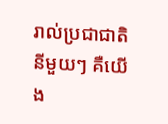រាល់ប្រជាជាតិនីមួយៗ គឺយើង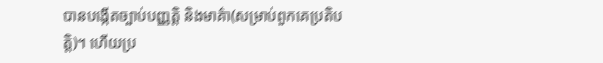បានបង្កើតច្បាប់បញ្ញត្តិ និងមាគ៌ា(សម្រាប់ពួកគេប្រតិបត្តិ)។ ហើយប្រ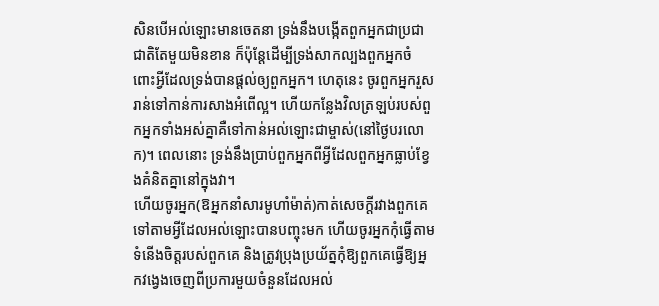សិនបើអល់ឡោះមានចេតនា ទ្រង់នឹងបង្កើតពួកអ្នកជាប្រជាជាតិតែមួយមិនខាន ក៏ប៉ុន្តែដើម្បីទ្រង់សាកល្បងពួកអ្នកចំពោះអ្វីដែលទ្រង់បានផ្តល់ឲ្យពួកអ្នក។ ហេតុនេះ ចូរពួកអ្នករួសរាន់ទៅកាន់ការសាងអំពើល្អ។ ហើយកន្លែងវិលត្រឡប់របស់ពួកអ្នកទាំងអស់គ្នាគឺទៅកាន់អល់ឡោះជាម្ចាស់(នៅថ្ងៃបរលោក)។ ពេលនោះ ទ្រង់នឹងប្រាប់ពួកអ្នកពីអ្វីដែលពួកអ្នកធ្លាប់ខ្វែងគំនិតគ្នានៅក្នុងវា។
ហើយចូរអ្នក(ឱអ្នកនាំសារមូហាំម៉ាត់)កាត់សេចក្តីរវាងពួកគេទៅតាមអ្វីដែលអល់ឡោះបានបញ្ចុះមក ហើយចូរអ្នកកុំធ្វើតាមទំនើងចិត្តរបស់ពួកគេ និងត្រូវប្រុងប្រយ័ត្នកុំឱ្យពួកគេធ្វើឱ្យអ្នកវង្វេងចេញពីប្រការមួយចំនួនដែលអល់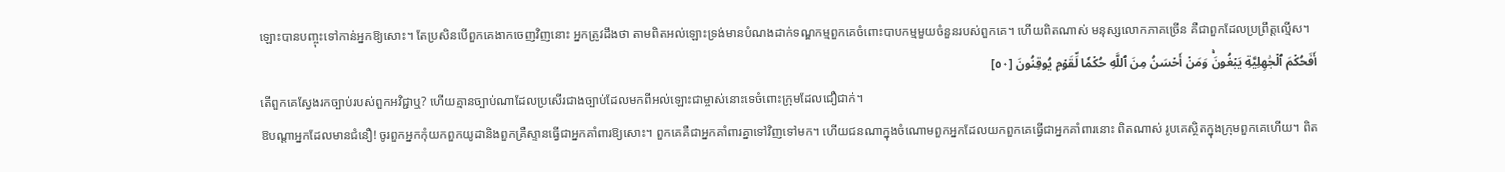ឡោះបានបញ្ចុះទៅកាន់អ្នកឱ្យសោះ។ តែប្រសិនបើពួកគេងាកចេញវិញនោះ អ្នកត្រូវដឹងថា តាមពិតអល់ឡោះទ្រង់មានបំណងដាក់ទណ្ឌកម្មពួកគេចំពោះបាបកម្មមួយចំនួនរបស់ពួកគេ។ ហើយពិតណាស់ មនុស្សលោកភាគច្រើន គឺជាពួកដែលប្រព្រឹត្តល្មើស។
أَفَحُكۡمَ ٱلۡجَٰهِلِيَّةِ يَبۡغُونَۚ وَمَنۡ أَحۡسَنُ مِنَ ٱللَّهِ حُكۡمٗا لِّقَوۡمٖ يُوقِنُونَ [٥٠]
តើពួកគេស្វែងរកច្បាប់របស់ពួកអវិជ្ជាឬ? ហើយគ្មានច្បាប់ណាដែលប្រសើរជាងច្បាប់ដែលមកពីអល់ឡោះជាម្ចាស់នោះទេចំពោះក្រុមដែលជឿជាក់។
ឱបណ្តាអ្នកដែលមានជំនឿ! ចូរពួកអ្នកកុំយកពួកយូដានិងពួកគ្រឺស្ទានធ្វើជាអ្នកគាំពារឱ្យសោះ។ ពួកគេគឺជាអ្នកគាំពារគ្នាទៅវិញទៅមក។ ហើយជនណាក្នុងចំណោមពួកអ្នកដែលយកពួកគេធ្វើជាអ្នកគាំពារនោះ ពិតណាស់ រូបគេស្ថិតក្នុងក្រុមពួកគេហើយ។ ពិត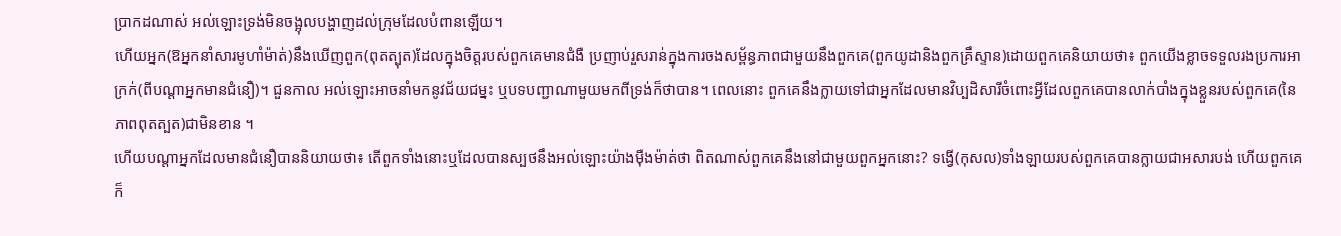ប្រាកដណាស់ អល់ឡោះទ្រង់មិនចង្អុលបង្ហាញដល់ក្រុមដែលបំពានឡើយ។
ហើយអ្នក(ឱអ្នកនាំសារមូហាំម៉ាត់)នឹងឃើញពួក(ពុតត្បុត)ដែលក្នុងចិត្តរបស់ពួកគេមានជំងឺ ប្រញាប់រួសរាន់ក្នុងការចងសម្ព័ន្ធភាពជាមួយនឹងពួកគេ(ពួកយូដានិងពួកគ្រឹស្ទាន)ដោយពួកគេនិយាយថា៖ ពួកយើងខ្លាចទទួលរងប្រការអាក្រក់(ពីបណ្តាអ្នកមានជំនឿ)។ ជួនកាល អល់ឡោះអាចនាំមកនូវជ័យជម្នះ ឬបទបញ្ជាណាមួយមកពីទ្រង់ក៏ថាបាន។ ពេលនោះ ពួកគេនឹងក្លាយទៅជាអ្នកដែលមានវិប្បដិសារីចំពោះអ្វីដែលពួកគេបានលាក់បាំងក្នុងខ្លួនរបស់ពួកគេ(នៃភាពពុតត្បត)ជាមិនខាន ។
ហើយបណ្តាអ្នកដែលមានជំនឿបាននិយាយថា៖ តើពួកទាំងនោះឬដែលបានស្បថនឹងអល់ឡោះយ៉ាងម៉ឺងម៉ាត់ថា ពិតណាស់ពួកគេនឹងនៅជាមួយពួកអ្នកនោះ? ទង្វើ(កុសល)ទាំងឡាយរបស់ពួកគេបានក្លាយជាអសារបង់ ហើយពួកគេក៏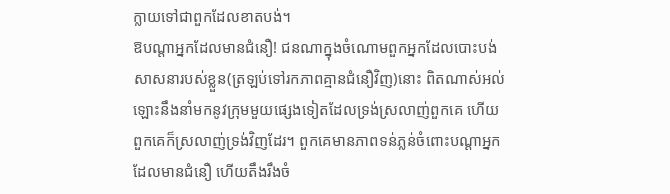ក្លាយទៅជាពួកដែលខាតបង់។
ឱបណ្តាអ្នកដែលមានជំនឿ! ជនណាក្នុងចំណោមពួកអ្នកដែលបោះបង់សាសនារបស់ខ្លួន(ត្រឡប់ទៅរកភាពគ្មានជំនឿវិញ)នោះ ពិតណាស់អល់ឡោះនឹងនាំមកនូវក្រុមមួយផ្សេងទៀតដែលទ្រង់ស្រលាញ់ពួកគេ ហើយពួកគេក៏ស្រលាញ់ទ្រង់វិញដែរ។ ពួកគេមានភាពទន់ភ្លន់ចំពោះបណ្តាអ្នកដែលមានជំនឿ ហើយតឹងរឹងចំ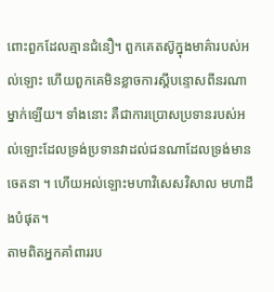ពោះពួកដែលគ្មានជំនឿ។ ពួកគេតស៊ូក្នុងមាគ៌ារបស់អល់ឡោះ ហើយពួកគេមិនខ្លាចការស្តីបន្ទោសពីនរណាម្នាក់ឡើយ។ ទាំងនោះ គឺជាការប្រោសប្រទានរបស់អល់ឡោះដែលទ្រង់ប្រទានវាដល់ជនណាដែលទ្រង់មានចេតនា ។ ហើយអល់ឡោះមហាវិសេសវិសាល មហាដឹងបំផុត។
តាមពិតអ្នកគាំពាររប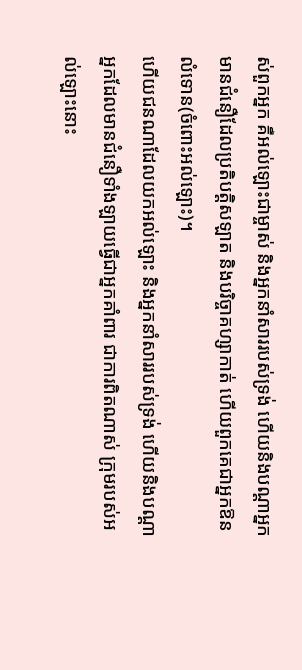ស់ពួកអ្នក គឺអល់ឡោះជាម្ចាស់ និងអ្នកនាំសាររបស់ទ្រង់ ហើយនិងបណ្តាអ្នកមានជំនឿដែលប្រតិបត្តិសឡាត និងបរិច្ចាគហ្សាកាត់ ហើយពួកគេជាអ្នកឱនលំទោន(ចំពោះអល់ឡោះ)។
ហើយជនណាដែលយកអល់ឡោះ និងអ្នកនាំសាររបស់ទ្រង់ ហើយនិងបណ្តាអ្នកដែលមានជំនឿទាំងឡាយធ្វើជាអ្នកគាំពារ ជាការពិតណាស់ ក្រុមរបស់អល់ឡោះនោះ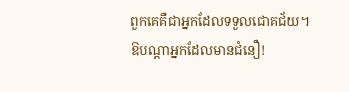ពួកគេគឺជាអ្នកដែលទទួលជោគជ័យ។
ឱបណ្តាអ្នកដែលមានជំនឿ!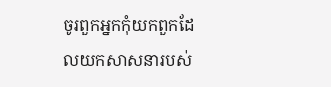ចូរពួកអ្នកកុំយកពួកដែលយកសាសនារបស់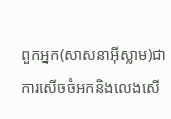ពួកអ្នក(សាសនាអ៊ីស្លាម)ជាការសើចចំអកនិងលេងសើ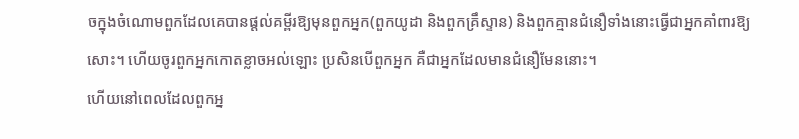ចក្នុងចំណោមពួកដែលគេបានផ្តល់គម្ពីរឱ្យមុនពួកអ្នក(ពួកយូដា និងពួកគ្រឹស្ទាន) និងពួកគ្មានជំនឿទាំងនោះធ្វើជាអ្នកគាំពារឱ្យសោះ។ ហើយចូរពួកអ្នកកោតខ្លាចអល់ឡោះ ប្រសិនបើពួកអ្នក គឺជាអ្នកដែលមានជំនឿមែននោះ។
ហើយនៅពេលដែលពួកអ្ន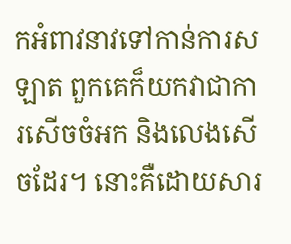កអំពាវនាវទៅកាន់ការសឡាត ពួកគេក៏យកវាជាការសើចចំអក និងលេងសើចដែរ។ នោះគឺដោយសារ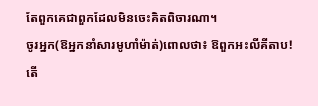តែពួកគេជាពួកដែលមិនចេះគិតពិចារណា។
ចូរអ្នក(ឱអ្នកនាំសារមូហាំម៉ាត់)ពោលថា៖ ឱពួកអះលីគីតាប! តើ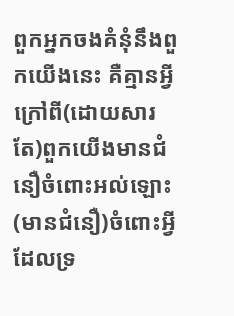ពួកអ្នកចងគំនុំនឹងពួកយើងនេះ គឺគ្មានអ្វីក្រៅពី(ដោយសារតែ)ពួកយើងមានជំនឿចំពោះអល់ឡោះ (មានជំនឿ)ចំពោះអ្វីដែលទ្រ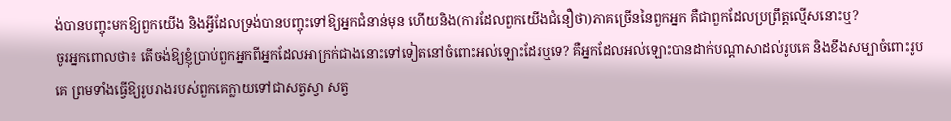ង់បានបញ្ចុះមកឱ្យពួកយើង និងអ្វីដែលទ្រង់បានបញ្ចុះទៅឱ្យអ្នកជំនាន់មុន ហើយនិង(ការដែលពួកយើងជំនឿថា)ភាគច្រើននៃពួកអ្នក គឺជាពួកដែលប្រព្រឹត្តល្មើសនោះឬ?
ចូរអ្នកពោលថា៖ តើចង់ឱ្យខ្ញុំប្រាប់ពួកអ្នកពីអ្នកដែលអាក្រក់ជាងនោះទៅទៀតនៅចំពោះអល់ឡោះដែរឬទេ? គឺអ្នកដែលអល់ឡោះបានដាក់បណ្តាសាដល់រូបគេ និងខឹងសម្បាចំពោះរូបគេ ព្រមទាំងធ្វើឱ្យរូបរាងរបស់ពួកគេក្លាយទៅជាសត្វស្វា សត្វ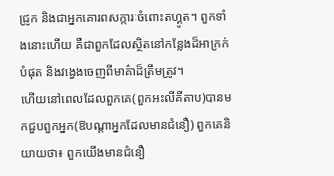ជ្រូក និងជាអ្នកគោរពសក្ការៈចំពោះតហ្គូត។ ពួកទាំងនោះហើយ គឺជាពួកដែលស្ថិតនៅកន្លែងដ៏អាក្រក់បំផុត និងវង្វេងចេញពីមាគ៌ាដ៏ត្រឹមត្រូវ។
ហើយនៅពេលដែលពួកគេ(ពួកអះលីគីតាប)បានមកជួបពួកអ្នក(ឱបណ្តាអ្នកដែលមានជំនឿ) ពួកគេនិយាយថា៖ ពួកយើងមានជំនឿ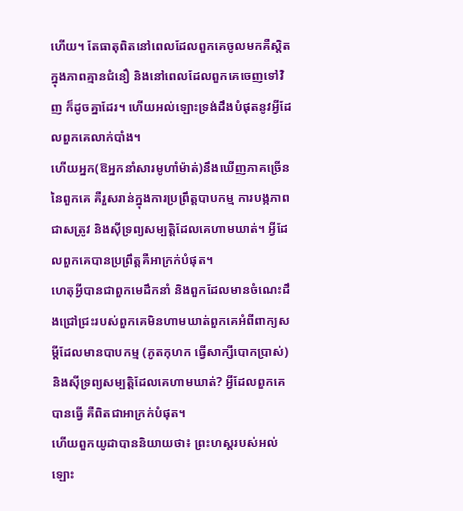ហើយ។ តែធាតុពិតនៅពេលដែលពួកគេចូលមកគឺស្តិតក្នុងភាពគ្មានជំនឿ និងនៅពេលដែលពួកគេចេញទៅវិញ ក៏ដូចគ្នាដែរ។ ហើយអល់ឡោះទ្រង់ដឹងបំផុតនូវអ្វីដែលពួកគេលាក់បាំង។
ហើយអ្នក(ឱអ្នកនាំសារមូហាំម៉ាត់)នឹងឃើញភាគច្រើននៃពួកគេ គឺរួសរាន់ក្នុងការប្រព្រឹត្តបាបកម្ម ការបង្កភាពជាសត្រូវ និងសុីទ្រព្យសម្បត្តិដែលគេហាមឃាត់។ អ្វីដែលពួកគេបានប្រព្រឹត្តគឺអាក្រក់បំផុត។
ហេតុអ្វីបានជាពួកមេដឹកនាំ និងពួកដែលមានចំណេះដឹងជ្រៅជ្រះរបស់ពួកគេមិនហាមឃាត់ពួកគេអំពីពាក្យសម្តីដែលមានបាបកម្ម (ភូតកុហក ធ្វើសាក្សីបោកប្រាស់) និងសុីទ្រព្យសម្បត្តិដែលគេហាមឃាត់? អ្វីដែលពួកគេបានធ្វើ គឺពិតជាអាក្រក់បំផុត។
ហើយពួកយូដាបាននិយាយថា៖ ព្រះហស្តរបស់អល់ឡោះ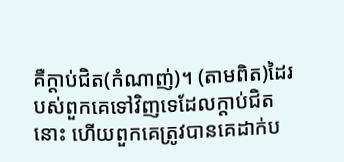គឺក្តាប់ជិត(កំណាញ់)។ (តាមពិត)ដៃរបស់ពួកគេទៅវិញទេដែលក្តាប់ជិតនោះ ហើយពួកគេត្រូវបានគេដាក់ប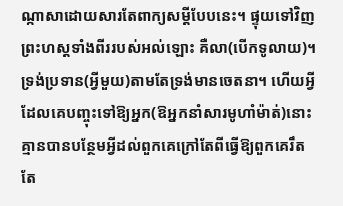ណ្កាសាដោយសារតែពាក្យសម្តីបែបនេះ។ ផ្ទុយទៅវិញ ព្រះហស្តទាំងពីររបស់អល់ឡោះ គឺលា(បើកទូលាយ)។ ទ្រង់ប្រទាន(អ្វីមួយ)តាមតែទ្រង់មានចេតនា។ ហើយអ្វីដែលគេបញ្ចុះទៅឱ្យអ្នក(ឱអ្នកនាំសារមូហាំម៉ាត់)នោះ គ្មានបានបន្ថែមអ្វីដល់ពួកគេក្រៅតែពីធ្វើឱ្យពួកគេរឹតតែ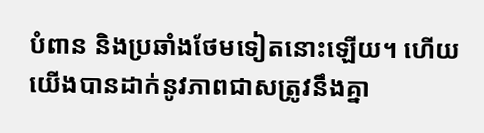បំពាន និងប្រឆាំងថែមទៀតនោះឡើយ។ ហើយយើងបានដាក់នូវភាពជាសត្រូវនឹងគ្នា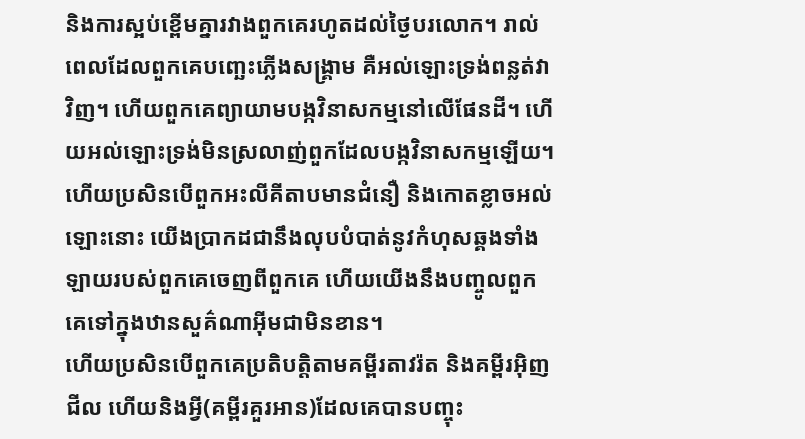និងការស្អប់ខ្ពើមគ្នារវាងពួកគេរហូតដល់ថ្ងៃបរលោក។ រាល់ពេលដែលពួកគេបញ្ឆេះភ្លើងសង្គ្រាម គឺអល់ឡោះទ្រង់ពន្លត់វាវិញ។ ហើយពួកគេព្យាយាមបង្កវិនាសកម្មនៅលើផែនដី។ ហើយអល់ឡោះទ្រង់មិនស្រលាញ់ពួកដែលបង្កវិនាសកម្មឡើយ។
ហើយប្រសិនបើពួកអះលីគីតាបមានជំនឿ និងកោតខ្លាចអល់ឡោះនោះ យើងប្រាកដជានឹងលុបបំបាត់នូវកំហុសឆ្គងទាំងឡាយរបស់ពួកគេចេញពីពួកគេ ហើយយើងនឹងបញ្ចូលពួកគេទៅក្នុងឋានសួគ៌ណាអ៊ីមជាមិនខាន។
ហើយប្រសិនបើពួកគេប្រតិបត្តិតាមគម្ពីរតាវរ៉ត និងគម្ពីរអ៊ិញជីល ហើយនិងអ្វី(គម្ពីរគួរអាន)ដែលគេបានបញ្ចុះ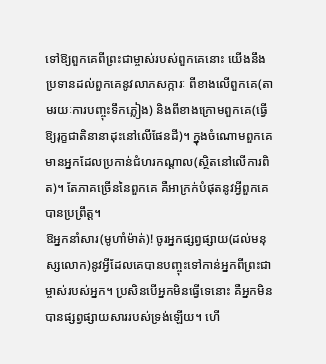ទៅឱ្យពួកគេពីព្រះជាម្ចាស់របស់ពួកគេនោះ យើងនឹងប្រទានដល់ពួកគេនូវលាភសក្ការៈ ពីខាងលើពួកគេ(តាមរយៈការបញ្ចុះទឹកភ្លៀង) និងពីខាងក្រោមពួកគេ(ធ្វើឱ្យរុក្ខជាតិនានាដុះនៅលើផែនដី)។ ក្នុងចំណោមពួកគេ មានអ្នកដែលប្រកាន់ជំហរកណ្តាល(ស្ថិតនៅលើការពិត)។ តែភាគច្រើននៃពួកគេ គឺអាក្រក់បំផុតនូវអ្វីពួកគេបានប្រព្រឹត្ត។
ឱអ្នកនាំសារ(មូហាំម៉ាត់)! ចូរអ្នកផ្សព្វផ្សាយ(ដល់មនុស្សលោក)នូវអ្វីដែលគេបានបញ្ចុះទៅកាន់អ្នកពីព្រះជាម្ចាស់របស់អ្នក។ ប្រសិនបើអ្នកមិនធ្វើទេនោះ គឺអ្នកមិនបានផ្សព្វផ្សាយសាររបស់ទ្រង់ឡើយ។ ហើ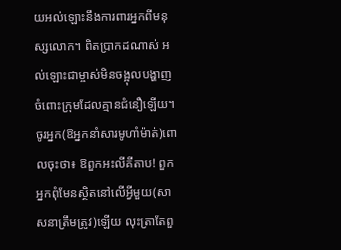យអល់ឡោះនឹងការពារអ្នកពីមនុស្សលោក។ ពិតប្រាកដណាស់ អល់ឡោះជាម្ចាស់មិនចង្អុលបង្ហាញចំពោះក្រុមដែលគ្មានជំនឿឡើយ។
ចូរអ្នក(ឱអ្នកនាំសារមូហាំម៉ាត់)ពោលចុះថា៖ ឱពួកអះលីគីតាប! ពួកអ្នកពុំមែនស្ថិតនៅលើអ្វីមួយ(សាសនាត្រឹមត្រូវ)ឡើយ លុះត្រាតែពួ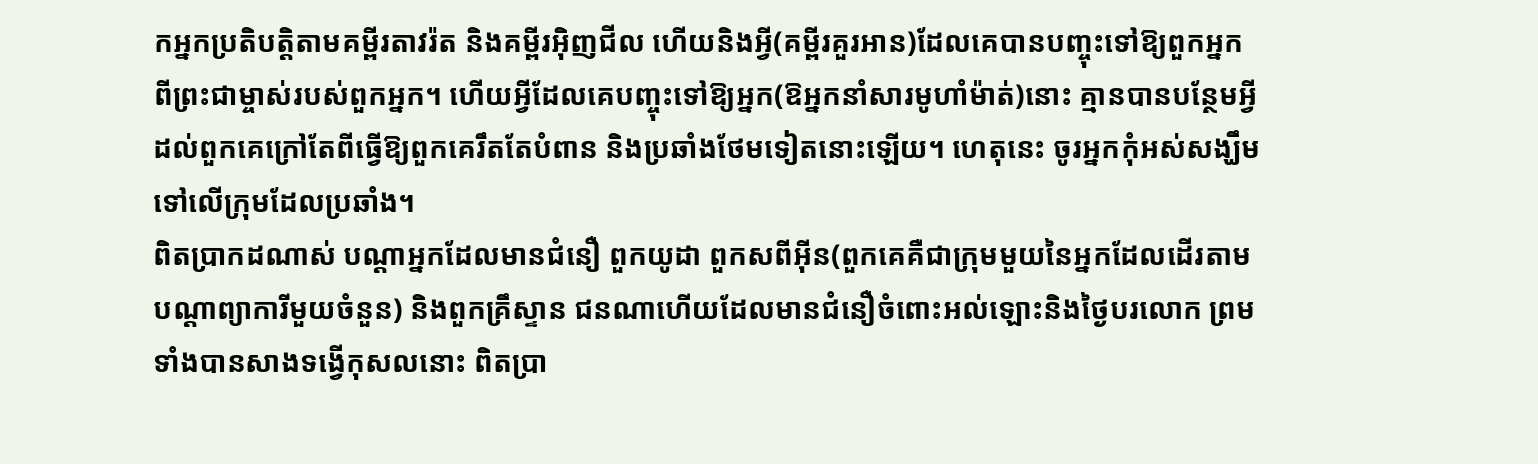កអ្នកប្រតិបត្តិតាមគម្ពីរតាវរ៉ត និងគម្ពីរអ៊ិញជីល ហើយនិងអ្វី(គម្ពីរគួរអាន)ដែលគេបានបញ្ចុះទៅឱ្យពួកអ្នកពីព្រះជាម្ចាស់របស់ពួកអ្នក។ ហើយអ្វីដែលគេបញ្ចុះទៅឱ្យអ្នក(ឱអ្នកនាំសារមូហាំម៉ាត់)នោះ គ្មានបានបន្ថែមអ្វីដល់ពួកគេក្រៅតែពីធ្វើឱ្យពួកគេរឹតតែបំពាន និងប្រឆាំងថែមទៀតនោះឡើយ។ ហេតុនេះ ចូរអ្នកកុំអស់សង្ឃឹមទៅលើក្រុមដែលប្រឆាំង។
ពិតប្រាកដណាស់ បណ្តាអ្នកដែលមានជំនឿ ពួកយូដា ពួកសពីអ៊ីន(ពួកគេគឺជាក្រុមមួយនៃអ្នកដែលដើរតាមបណ្តាព្យាការីមួយចំនួន) និងពួកគ្រឹស្ទាន ជនណាហើយដែលមានជំនឿចំពោះអល់ឡោះនិងថ្ងៃបរលោក ព្រមទាំងបានសាងទង្វើកុសលនោះ ពិតប្រា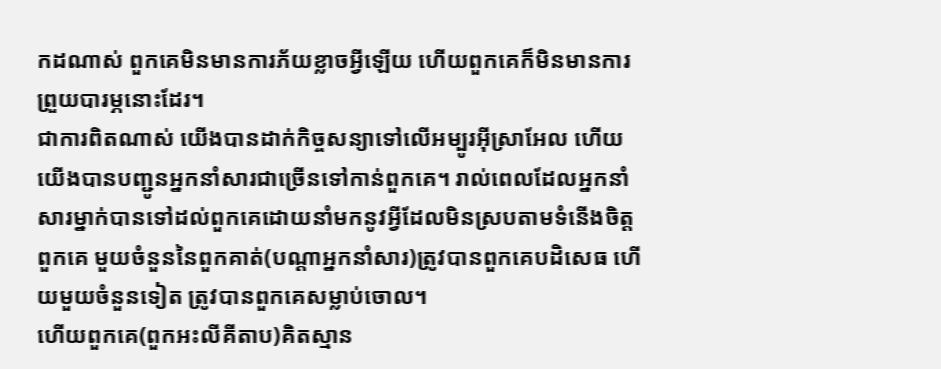កដណាស់ ពួកគេមិនមានការភ័យខ្លាចអ្វីឡើយ ហើយពួកគេក៏មិនមានការព្រួយបារម្ភនោះដែរ។
ជាការពិតណាស់ យើងបានដាក់កិច្ចសន្យាទៅលើអម្បូរអ៊ីស្រាអែល ហើយយើងបានបញ្ជូនអ្នកនាំសារជាច្រើនទៅកាន់ពួកគេ។ រាល់ពេលដែលអ្នកនាំសារម្នាក់បានទៅដល់ពួកគេដោយនាំមកនូវអ្វីដែលមិនស្របតាមទំនើងចិត្តពួកគេ មួយចំនួននៃពួកគាត់(បណ្តាអ្នកនាំសារ)ត្រូវបានពួកគេបដិសេធ ហើយមួយចំនួនទៀត ត្រូវបានពួកគេសម្លាប់ចោល។
ហើយពួកគេ(ពួកអះលីគីតាប)គិតស្មាន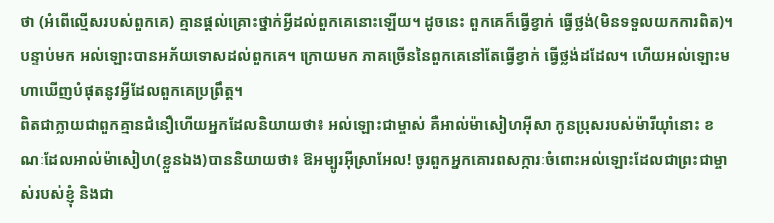ថា (អំពើល្មើសរបស់ពួកគេ) គ្មានផ្តល់គ្រោះថ្នាក់អ្វីដល់ពួកគេនោះឡើយ។ ដូចនេះ ពួកគេក៏ធ្វើខ្វាក់ ធ្វើថ្លង់(មិនទទួលយកការពិត)។ បន្ទាប់មក អល់ឡោះបានអភ័យទោសដល់ពួកគេ។ ក្រោយមក ភាគច្រើននៃពួកគេនៅតែធ្វើខ្វាក់ ធ្វើថ្លង់ដដែល។ ហើយអល់ឡោះមហាឃើញបំផុតនូវអ្វីដែលពួកគេប្រព្រឹត្ត។
ពិតជាក្លាយជាពួកគ្មានជំនឿហើយអ្នកដែលនិយាយថា៖ អល់ឡោះជាម្ចាស់ គឺអាល់ម៉ាសៀហអ៊ីសា កូនប្រុសរបស់ម៉ារីយ៉ាំនោះ ខណៈដែលអាល់ម៉ាសៀហ(ខ្លួនឯង)បាននិយាយថា៖ ឱអម្បូរអ៊ីស្រាអែល! ចូរពួកអ្នកគោរពសក្ការៈចំពោះអល់ឡោះដែលជាព្រះជាម្ចាស់របស់ខ្ញុំ និងជា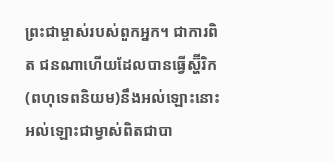ព្រះជាម្ចាស់របស់ពួកអ្នក។ ជាការពិត ជនណាហើយដែលបានធ្វើស្ហ៊ីរិក(ពហុទេពនិយម)នឹងអល់ឡោះនោះ អល់ឡោះជាម្វាស់ពិតជាបា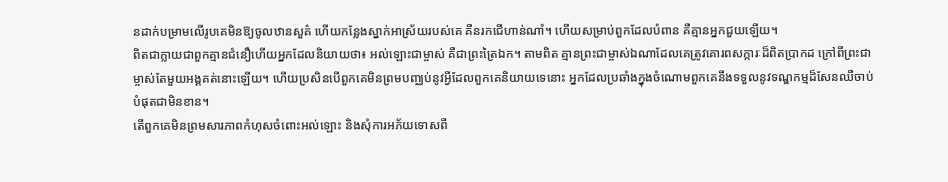នដាក់បម្រាមលើរូបគេមិនឱ្យចូលឋានសួគ៌ ហើយកន្លែងស្នាក់អាស្រ័យរបស់គេ គឺនរកជើហាន់ណាំ។ ហើយសម្រាប់ពួកដែលបំពាន គឺគ្មានអ្នកជួយឡើយ។
ពិតជាក្លាយជាពួកគ្មានជំនឿហើយអ្នកដែលនិយាយថា៖ អល់ឡោះជាម្ចាស់ គឺជាព្រះត្រៃឯក។ តាមពិត គ្មានព្រះជាម្ចាស់ឯណាដែលគេត្រូវគោរពសក្ការៈដ៏ពិតប្រាកដ ក្រៅពីព្រះជាម្ចាស់តែមួយអង្គគត់នោះឡើយ។ ហើយប្រសិនបើពួកគេមិនព្រមបញ្ឈប់នូវអ្វីដែលពួកគេនិយាយទេនោះ អ្នកដែលប្រឆាំងក្នុងចំណោមពួកគេនឹងទទួលនូវទណ្ឌកម្មដ៏សែនឈឺចាប់បំផុតជាមិនខាន។
តើពួកគេមិនព្រមសារភាពកំហុសចំពោះអល់ឡោះ និងសុំការអភ័យទោសពី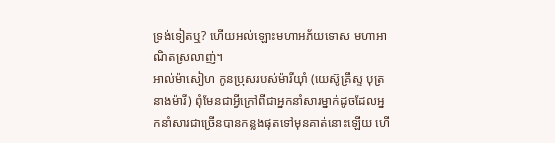ទ្រង់ទៀតឬ? ហើយអល់ឡោះមហាអភ័យទោស មហាអាណិតស្រលាញ់។
អាល់ម៉ាសៀហ កូនប្រុសរបស់ម៉ារីយ៉ាំ (យេស៊ូគ្រឹស្ទ បុត្រនាងម៉ារី) ពុំមែនជាអ្វីក្រៅពីជាអ្នកនាំសារម្នាក់ដូចដែលអ្នកនាំសារជាច្រើនបានកន្លងផុតទៅមុនគាត់នោះឡើយ ហើ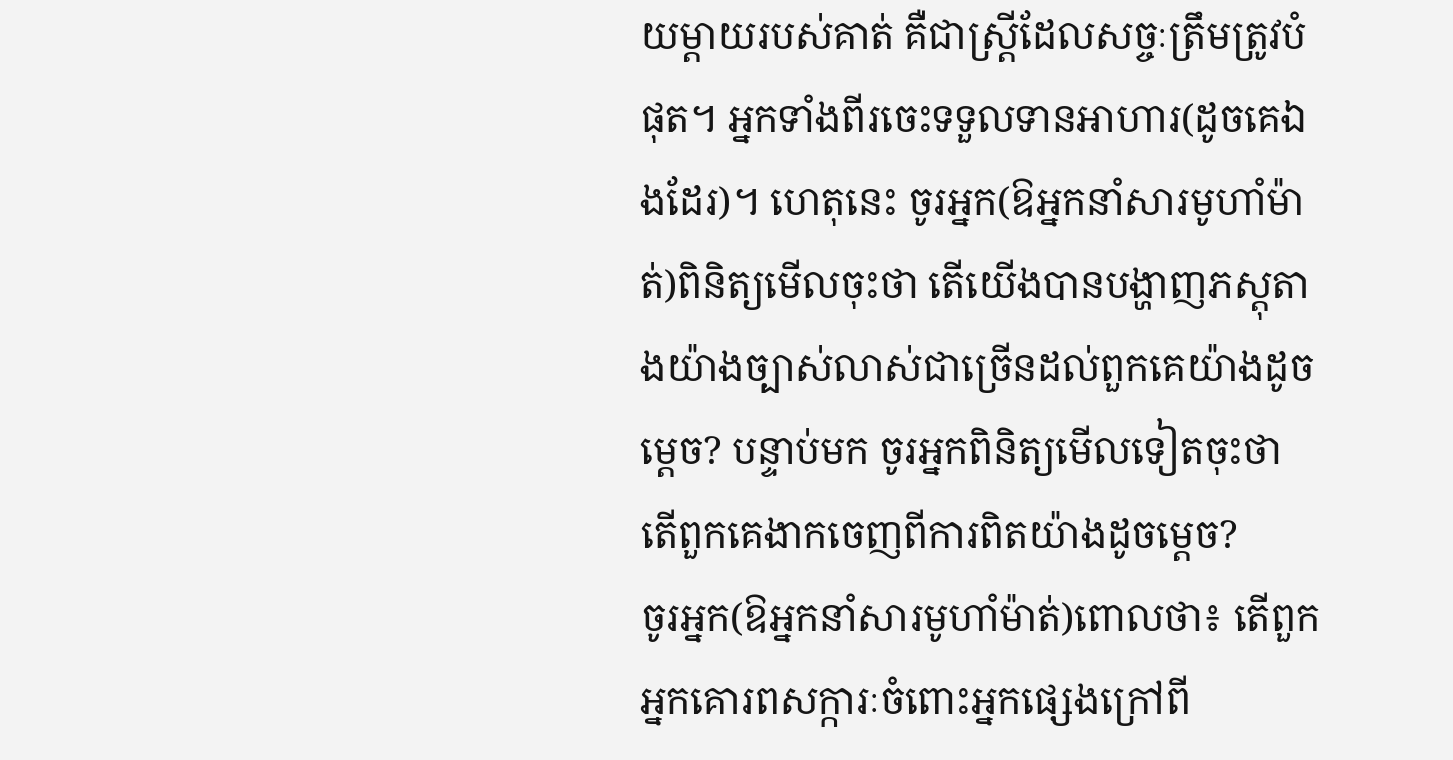យម្តាយរបស់គាត់ គឺជាស្ត្រីដែលសច្ចៈត្រឹមត្រូវបំផុត។ អ្នកទាំងពីរចេះទទួលទានអាហារ(ដូចគេឯងដែរ)។ ហេតុនេះ ចូរអ្នក(ឱអ្នកនាំសារមូហាំម៉ាត់)ពិនិត្យមើលចុះថា តើយើងបានបង្ហាញភស្តុតាងយ៉ាងច្បាស់លាស់ជាច្រើនដល់ពួកគេយ៉ាងដូចម្តេច? បន្ទាប់មក ចូរអ្នកពិនិត្យមើលទៀតចុះថា តើពួកគេងាកចេញពីការពិតយ៉ាងដូចម្តេច?
ចូរអ្នក(ឱអ្នកនាំសារមូហាំម៉ាត់)ពោលថា៖ តើពួកអ្នកគោរពសក្ការៈចំពោះអ្នកផ្សេងក្រៅពី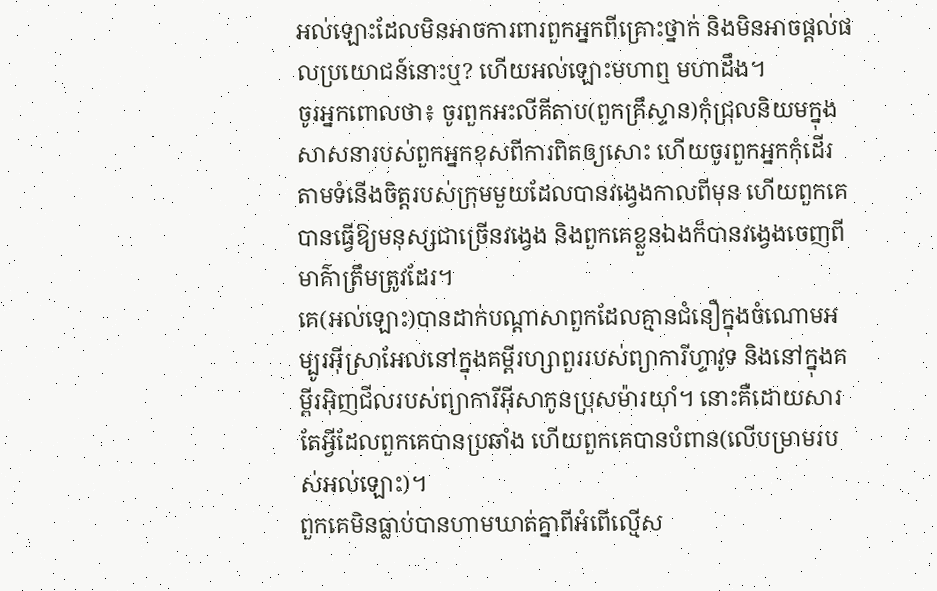អល់ឡោះដែលមិនអាចការពារពួកអ្នកពីគ្រោះថ្នាក់ និងមិនអាចផ្តល់ផលប្រយោជន៍នោះឬ? ហើយអល់ឡោះមហាឮ មហាដឹង។
ចូរអ្នកពោលថា៖ ចូរពួកអះលីគីតាប(ពួកគ្រឹស្ទាន)កុំជ្រុលនិយមក្នុងសាសនារបស់ពួកអ្នកខុសពីការពិតឲ្យសោះ ហើយចូរពួកអ្នកកុំដើរតាមទំនើងចិត្តរបស់ក្រុមមួយដែលបានវង្វេងកាលពីមុន ហើយពួកគេបានធ្វើឱ្យមនុស្សជាច្រើនវង្វេង និងពួកគេខ្លួនឯងក៏បានវង្វេងចេញពីមាគ៌ាត្រឹមត្រូវដែរ។
គេ(អល់ឡោះ)បានដាក់បណ្តាសាពួកដែលគ្មានជំនឿក្នុងចំណោមអម្បូរអ៊ីស្រាអែលនៅក្នុងគម្ពីរហ្សាពួររបស់ព្យាការីហ្ទាវូទ និងនៅក្នុងគម្ពីរអ៊ិញជីលរបស់ព្យាការីអុីសាកូនប្រុសម៉ារយ៉ាំ។ នោះគឺដោយសារតែអ្វីដែលពួកគេបានប្រឆាំង ហើយពួកគេបានបំពាន(លើបម្រាមរបស់អល់ឡោះ)។
ពួកគេមិនធ្លាប់បានហាមឃាត់គ្នាពីអំពើល្មើស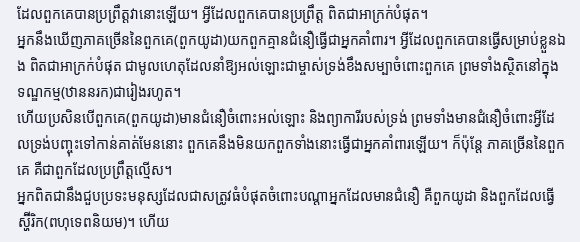ដែលពួកគេបានប្រព្រឹត្តវានោះឡើយ។ អ្វីដែលពួកគេបានប្រព្រឹត្ត ពិតជាអាក្រក់បំផុត។
អ្នកនឹងឃើញភាគច្រើននៃពួកគេ(ពួកយូដា)យកពួកគ្មានជំនឿធ្វើជាអ្នកគាំពារ។ អ្វីដែលពួកគេបានធ្វើសម្រាប់ខ្លួនឯង ពិតជាអាក្រក់បំផុត ជាមូលហេតុដែលនាំឱ្យអល់ឡោះជាម្ចាស់ទ្រង់ខឹងសម្បាចំពោះពួកគេ ព្រមទាំងស្ថិតនៅក្នុងទណ្ឌកម្ម(ឋាននរក)ជារៀងរហូត។
ហើយប្រសិនបើពួកគេ(ពួកយូដា)មានជំនឿចំពោះអល់ឡោះ និងព្យាការីរបស់ទ្រង់ ព្រមទាំងមានជំនឿចំពោះអ្វីដែលទ្រង់បញ្ចុះទៅកាន់គាត់មែននោះ ពួកគេនឹងមិនយកពួកទាំងនោះធ្វើជាអ្នកគាំពារឡើយ។ ក៏ប៉ុន្តែ ភាគច្រើននៃពួកគេ គឺជាពួកដែលប្រព្រឹត្តល្មើស។
អ្នកពិតជានឹងជួបប្រទះមនុស្សដែលជាសត្រូវធំបំផុតចំពោះបណ្តាអ្នកដែលមានជំនឿ គឺពួកយូដា និងពួកដែលធ្វើស្ហ៊ីរិក(ពហុទេពនិយម)។ ហើយ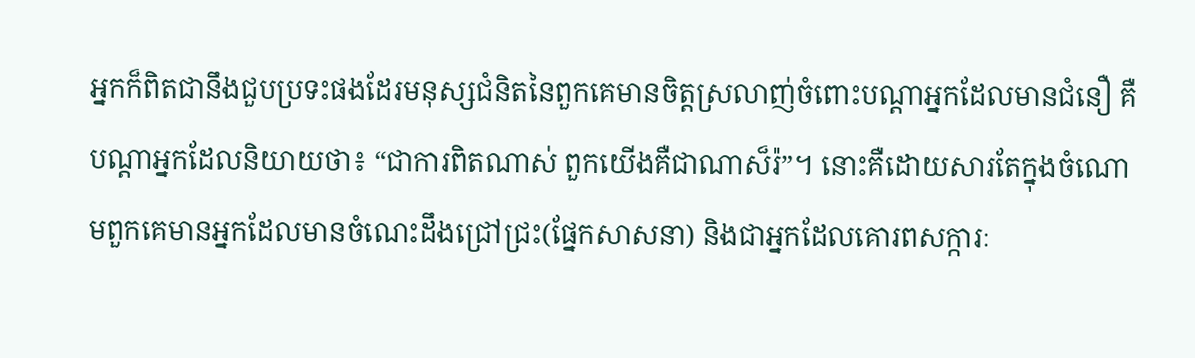អ្នកក៏ពិតជានឹងជួបប្រទះផងដែរមនុស្សជំនិតនៃពួកគេមានចិត្តស្រលាញ់ចំពោះបណ្តាអ្នកដែលមានជំនឿ គឺបណ្តាអ្នកដែលនិយាយថា៖ “ជាការពិតណាស់ ពួកយើងគឺជាណាស៏រ៉”។ នោះគឺដោយសារតែក្នុងចំណោមពួកគេមានអ្នកដែលមានចំណេះដឹងជ្រៅជ្រះ(ផ្នែកសាសនា) និងជាអ្នកដែលគោរពសក្ការៈ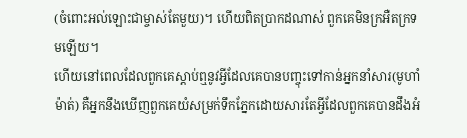(ចំពោះអល់ឡោះជាម្ចាស់តែមួយ)។ ហើយពិតប្រាកដណាស់ ពួកគេមិនក្រអឺតក្រទមឡើយ។
ហើយនៅពេលដែលពួកគេស្តាប់ឮនូវអ្វីដែលគេបានបញ្ចុះទៅកាន់អ្នកនាំសារ(មូហាំម៉ាត់) គឺអ្នកនឹងឃើញពួកគេយំសម្រក់ទឹកភ្នែកដោយសារតែអ្វីដែលពួកគេបានដឹងអំ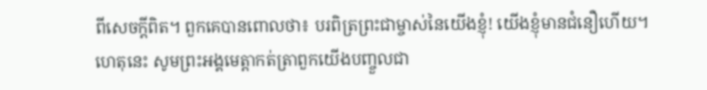ពីសេចក្តីពិត។ ពួកគេបានពោលថា៖ បរពិត្រព្រះជាម្ចាស់នៃយើងខ្ញុំ! យើងខ្ញុំមានជំនឿហើយ។ ហេតុនេះ សូមព្រះអង្គមេត្តាកត់ត្រាពួកយើងបញ្ចួលជា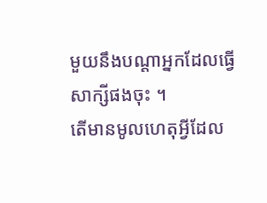មួយនឹងបណ្តាអ្នកដែលធ្វើសាក្សីផងចុះ ។
តើមានមូលហេតុអ្វីដែល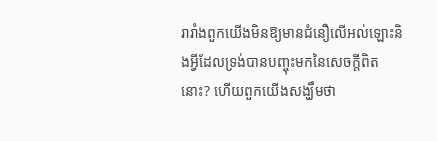រារាំងពួកយើងមិនឱ្យមានជំនឿលើអល់ឡោះនិងអ្វីដែលទ្រង់បានបញ្ចុះមកនៃសេចក្តីពិតនោះ? ហើយពួកយើងសង្ឃឹមថា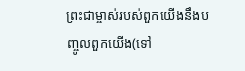ព្រះជាម្ចាស់របស់ពួកយើងនឹងបញ្ចូលពួកយើង(ទៅ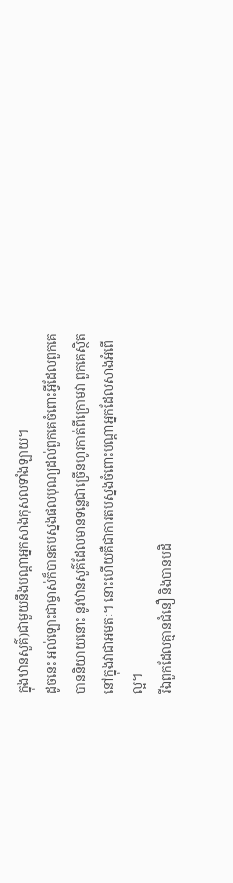ក្នុងឋានសួគ៌)ជាមួយនឹងបណ្តាអ្នកសាងកុសលទាំងឡាយ។
ដូចនេះ អល់ឡោះជាម្ចាស់ក៏បានតបស្នងផលបុណ្យដល់ពួកគេចំពោះអ្វីដែលពួកគេបាននិយាយនោះ នូវឋានសួគ៌ដែលមានទនេ្លជាច្រើនហូរកាត់ពីក្រោមវា ពួកគេស្ថិតនៅក្នុងវាជាអមតៈ។ នោះហើយគឺជាការតបស្នងចំពោះបណ្ដាអ្នកដែលសាងអំពើល្អ។
រីឯពួកដែលគ្មានជំនឿ និងបានបដិ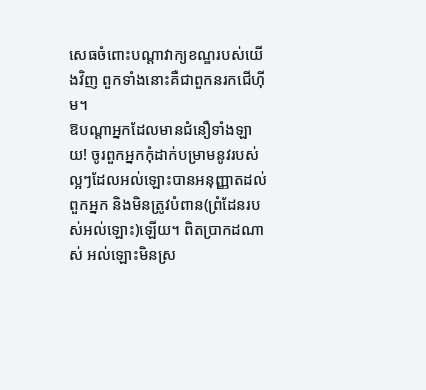សេធចំពោះបណ្តាវាក្យខណ្ឌរបស់យើងវិញ ពួកទាំងនោះគឺជាពួកនរកជើហ៊ីម។
ឱបណ្ដាអ្នកដែលមានជំនឿទាំងឡាយ! ចូរពួកអ្នកកុំដាក់បម្រាមនូវរបស់ល្អៗដែលអល់ឡោះបានអនុញ្ញាតដល់ពួកអ្នក និងមិនត្រូវបំពាន(ព្រំដែនរបស់អល់ឡោះ)ឡើយ។ ពិតប្រាកដណាស់ អល់ឡោះមិនស្រ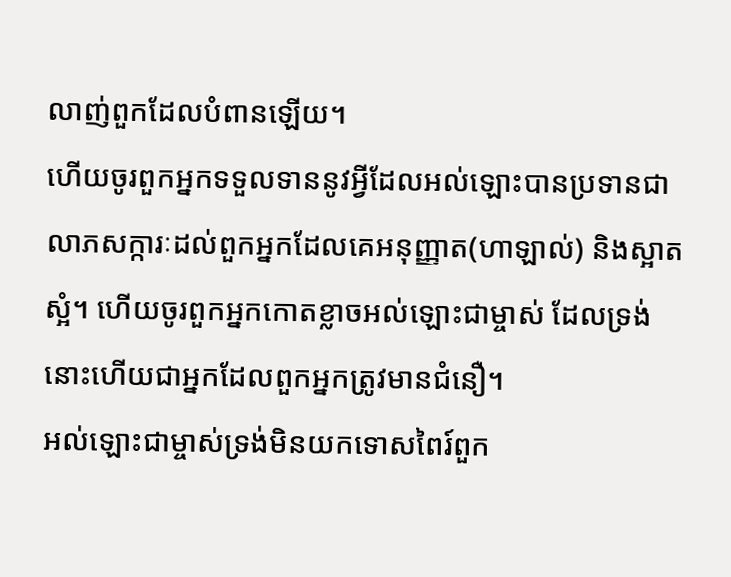លាញ់ពួកដែលបំពានឡើយ។
ហើយចូរពួកអ្នកទទួលទាននូវអ្វីដែលអល់ឡោះបានប្រទានជាលាភសក្ការៈដល់ពួកអ្នកដែលគេអនុញ្ញាត(ហាឡាល់) និងស្អាតស្អំ។ ហើយចូរពួកអ្នកកោតខ្លាចអល់ឡោះជាម្ចាស់ ដែលទ្រង់នោះហើយជាអ្នកដែលពួកអ្នកត្រូវមានជំនឿ។
អល់ឡោះជាម្ចាស់ទ្រង់មិនយកទោសពៃរ៍ពួក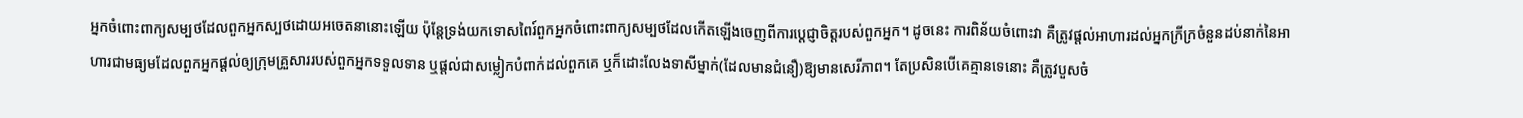អ្នកចំពោះពាក្យសម្បថដែលពួកអ្នកស្បថដោយអចេតនានោះឡើយ ប៉ុន្តែទ្រង់យកទោសពៃរ៍ពួកអ្នកចំពោះពាក្យសម្បថដែលកើតឡើងចេញពីការប្តេជ្ញាចិត្តរបស់ពួកអ្នក។ ដូចនេះ ការពិន័យចំពោះវា គឺត្រូវផ្តល់អាហារដល់អ្នកក្រីក្រចំនួនដប់នាក់នៃអាហារជាមធ្យមដែលពួកអ្នកផ្តល់ឲ្យក្រុមគ្រួសាររបស់ពួកអ្នកទទួលទាន ឬផ្តល់ជាសម្លៀកបំពាក់ដល់ពួកគេ ឬក៏ដោះលែងទាសីម្នាក់(ដែលមានជំនឿ)ឱ្យមានសេរីភាព។ តែប្រសិនបើគេគ្មានទេនោះ គឺត្រូវបួសចំ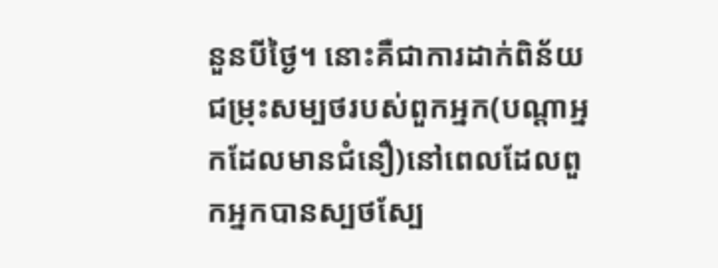នួនបីថ្ងៃ។ នោះគឺជាការដាក់ពិន័យជម្រុះសម្បថរបស់ពួកអ្នក(បណ្តាអ្នកដែលមានជំនឿ)នៅពេលដែលពួកអ្នកបានស្បថស្បែ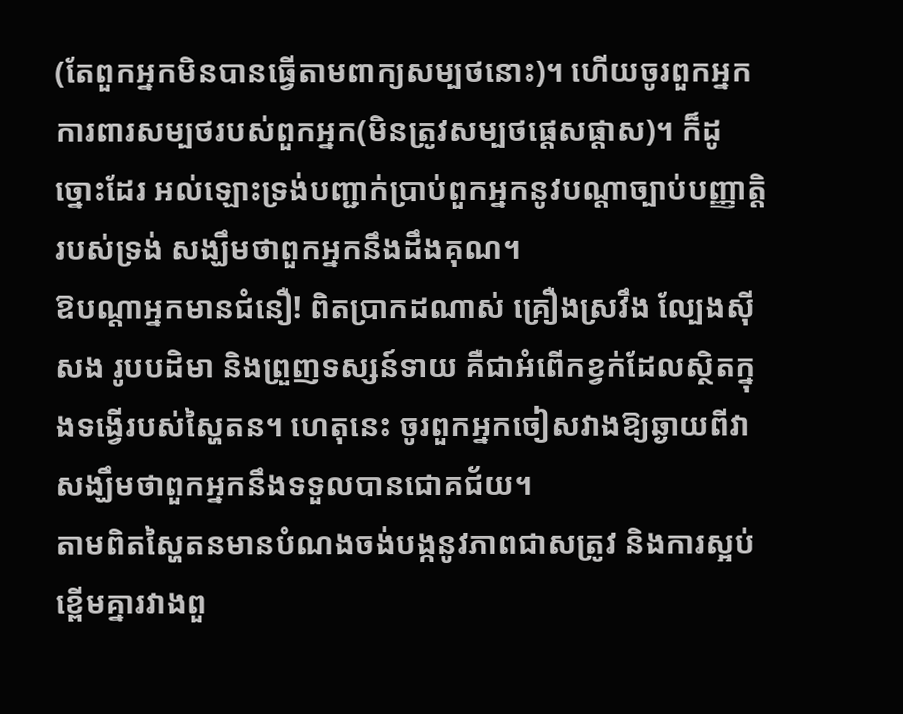(តែពួកអ្នកមិនបានធ្វើតាមពាក្យសម្បថនោះ)។ ហើយចូរពួកអ្នកការពារសម្បថរបស់ពួកអ្នក(មិនត្រូវសម្បថផ្តេសផ្តាស)។ ក៏ដូច្នោះដែរ អល់ឡោះទ្រង់បញ្ជាក់ប្រាប់ពួកអ្នកនូវបណ្តាច្បាប់បញ្ញាត្តិរបស់ទ្រង់ សង្ឃឹមថាពួកអ្នកនឹងដឹងគុណ។
ឱបណ្ដាអ្នកមានជំនឿ! ពិតប្រាកដណាស់ គ្រឿងស្រវឹង ល្បែងស៊ីសង រូបបដិមា និងព្រួញទស្សន៍ទាយ គឺជាអំពើកខ្វក់ដែលស្ថិតក្នុងទង្វើរបស់ស្ហៃតន។ ហេតុនេះ ចូរពួកអ្នកចៀសវាងឱ្យឆ្ងាយពីវា សង្ឃឹមថាពួកអ្នកនឹងទទួលបានជោគជ័យ។
តាមពិតស្ហៃតនមានបំណងចង់បង្កនូវភាពជាសត្រូវ និងការស្អប់ខ្ពើមគ្នារវាងពួ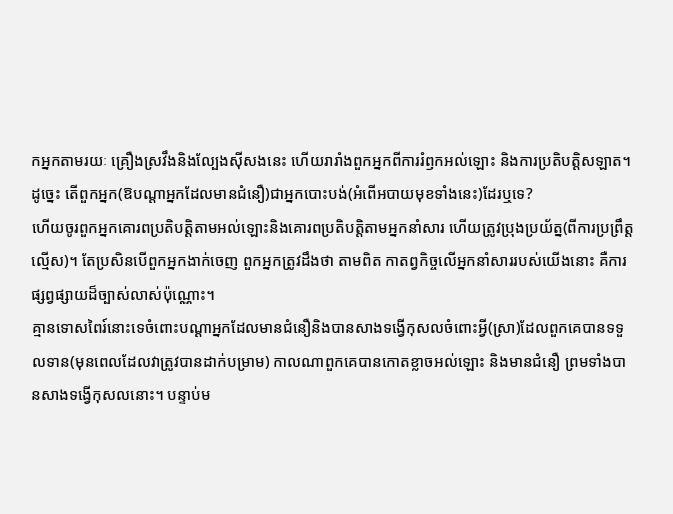កអ្នកតាមរយៈ គ្រឿងស្រវឹងនិងល្បែងស៊ីសងនេះ ហើយរារាំងពួកអ្នកពីការរំឭកអល់ឡោះ និងការប្រតិបត្តិសឡាត។ ដូច្នេះ តើពួកអ្នក(ឱបណ្តាអ្នកដែលមានជំនឿ)ជាអ្នកបោះបង់(អំពើអបាយមុខទាំងនេះ)ដែរឬទេ?
ហើយចូរពួកអ្នកគោរពប្រតិបត្តិតាមអល់ឡោះនិងគោរពប្រតិបត្តិតាមអ្នកនាំសារ ហើយត្រូវប្រុងប្រយ័ត្ន(ពីការប្រព្រឹត្តល្មើស)។ តែប្រសិនបើពួកអ្នកងាក់ចេញ ពួកអ្នកត្រូវដឹងថា តាមពិត កាតព្វកិច្ចលើអ្នកនាំសាររបស់យើងនោះ គឺការផ្សព្វផ្សាយដ៏ច្បាស់លាស់ប៉ុណ្ណោះ។
គ្មានទោសពៃរ៍នោះទេចំពោះបណ្ដាអ្នកដែលមានជំនឿនិងបានសាងទង្វើកុសលចំពោះអ្វី(ស្រា)ដែលពួកគេបានទទួលទាន(មុនពេលដែលវាត្រូវបានដាក់បម្រាម) កាលណាពួកគេបានកោតខ្លាចអល់ឡោះ និងមានជំនឿ ព្រមទាំងបានសាងទង្វើកុសលនោះ។ បន្ទាប់ម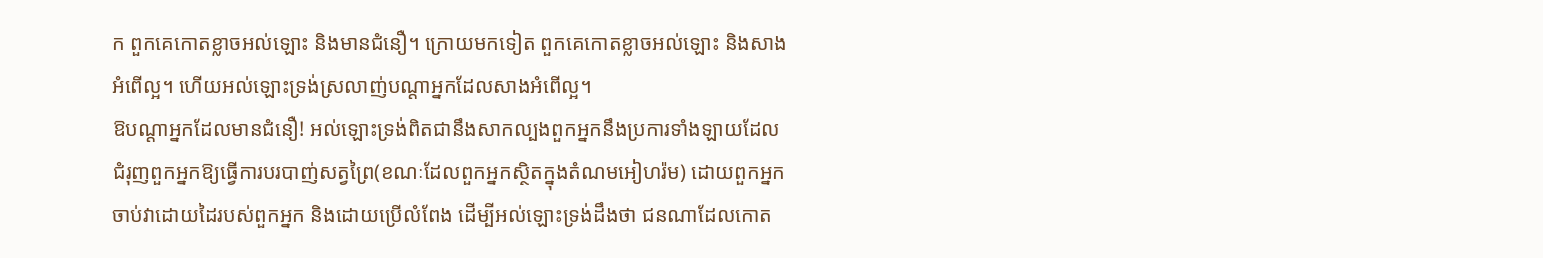ក ពួកគេកោតខ្លាចអល់ឡោះ និងមានជំនឿ។ ក្រោយមកទៀត ពួកគេកោតខ្លាចអល់ឡោះ និងសាងអំពើល្អ។ ហើយអល់ឡោះទ្រង់ស្រលាញ់បណ្តាអ្នកដែលសាងអំពើល្អ។
ឱបណ្ដាអ្នកដែលមានជំនឿ! អល់ឡោះទ្រង់ពិតជានឹងសាកល្បងពួកអ្នកនឹងប្រការទាំងឡាយដែលជំរុញពួកអ្នកឱ្យធ្វើការបរបាញ់សត្វព្រៃ(ខណៈដែលពួកអ្នកស្ថិតក្នុងតំណមអៀហរ៉ម) ដោយពួកអ្នកចាប់វាដោយដៃរបស់ពួកអ្នក និងដោយប្រើលំពែង ដើម្បីអល់ឡោះទ្រង់ដឹងថា ជនណាដែលកោត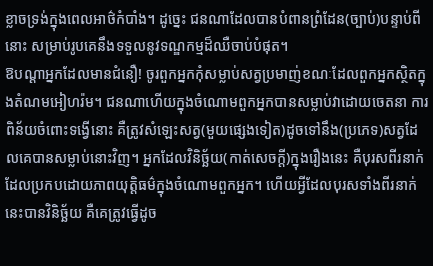ខ្លាចទ្រង់ក្នុងពេលអាថ៌កំបាំង។ ដូចេ្នះ ជនណាដែលបានបំពានព្រំដែន(ច្បាប់)បន្ទាប់ពីនោះ សម្រាប់រូបគេនឹងទទួលនូវទណ្ឌកម្មដ៏ឈឺចាប់បំផុត។
ឱបណ្ដាអ្នកដែលមានជំនឿ! ចូរពួកអ្នកកុំសម្លាប់សត្វប្រមាញ់ខណៈដែលពួកអ្នកស្ថិតក្នុងតំណមអៀហរ៉ម។ ជនណាហើយក្នុងចំណោមពួកអ្នកបានសម្លាប់វាដោយចេតនា ការពិន័យចំពោះទង្វើនោះ គឺត្រូវសំឡេះសត្វ(មួយផ្សេងទៀត)ដូចទៅនឹង(ប្រភេទ)សត្វដែលគេបានសម្លាប់នោះវិញ។ អ្នកដែលវិនិច្ឆ័យ(កាត់សេចក្តី)ក្នុងរឿងនេះ គឺបុរសពីរនាក់ដែលប្រកបដោយភាពយុត្ដិធម៌ក្នុងចំណោមពួកអ្នក។ ហើយអ្វីដែលបុរសទាំងពីរនាក់នេះបានវិនិច្ឆ័យ គឺគេត្រូវធ្វើដូច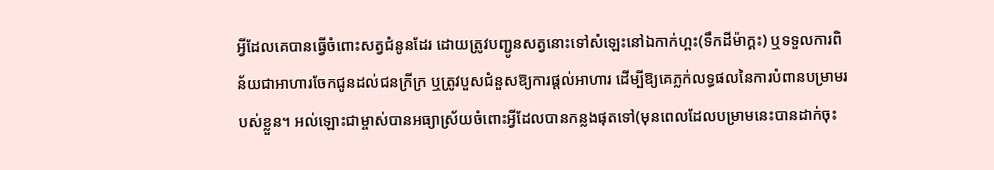អ្វីដែលគេបានធ្វើចំពោះសត្វជំនូនដែរ ដោយត្រូវបញ្ជូនសត្វនោះទៅសំឡេះនៅឯកាក់ហ្ពះ(ទឹកដីម៉ាក្គះ) ឬទទួលការពិន័យជាអាហារចែកជូនដល់ជនក្រីក្រ ឬត្រូវបួសជំនួសឱ្យការផ្តល់អាហារ ដើម្បីឱ្យគេភ្លក់លទ្ធផលនៃការបំពានបម្រាមរបស់ខ្លួន។ អល់ឡោះជាម្ចាស់បានអធ្យាស្រ័យចំពោះអ្វីដែលបានកន្លងផុតទៅ(មុនពេលដែលបម្រាមនេះបានដាក់ចុះ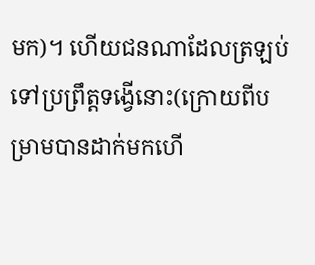មក)។ ហើយជនណាដែលត្រឡប់ទៅប្រព្រឹត្តទង្វើនោះ(ក្រោយពីបម្រាមបានដាក់មកហើ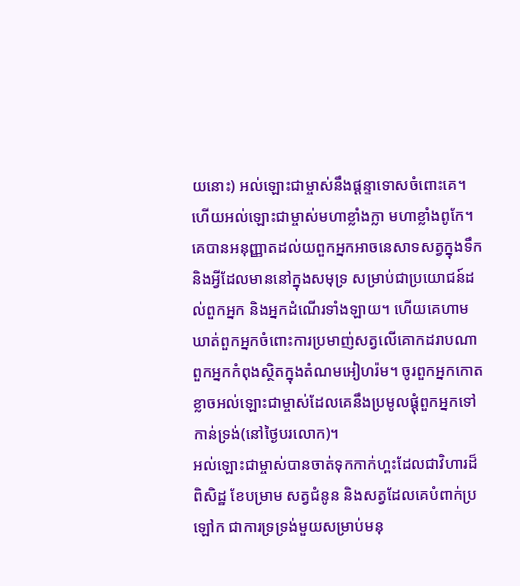យនោះ) អល់ឡោះជាម្ចាស់នឹងផ្តន្ទាទោសចំពោះគេ។ ហើយអល់ឡោះជាម្ចាស់មហាខ្លាំងក្លា មហាខ្លាំងពូកែ។
គេបានអនុញ្ញាតដល់យពួកអ្នកអាចនេសាទសត្វក្នុងទឹក និងអ្វីដែលមាននៅក្នុងសមុទ្រ សម្រាប់ជាប្រយោជន៍ដល់ពួកអ្នក និងអ្នកដំណើរទាំងឡាយ។ ហើយគេហាមឃាត់ពួកអ្នកចំពោះការប្រមាញ់សត្វលើគោកដរាបណាពួកអ្នកកំពុងស្ថិតក្នុងតំណមអៀហរ៉ម។ ចូរពួកអ្នកកោតខ្លាចអល់ឡោះជាម្ចាស់ដែលគេនឹងប្រមូលផ្តុំពួកអ្នកទៅកាន់ទ្រង់(នៅថ្ងៃបរលោក)។
អល់ឡោះជាម្ចាស់បានចាត់ទុកកាក់ហ្ពះដែលជាវិហារដ៏ពិសិដ្ឋ ខែបម្រាម សត្វជំនូន និងសត្វដែលគេបំពាក់ប្រឡៅក ជាការទ្រទ្រង់មួយសម្រាប់មនុ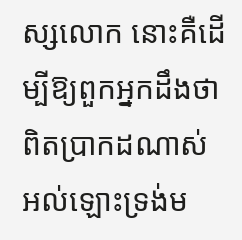ស្សលោក នោះគឺដើម្បីឱ្យពួកអ្នកដឹងថា ពិតប្រាកដណាស់ អល់ឡោះទ្រង់ម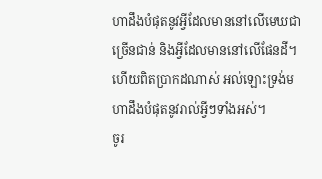ហាដឹងបំផុតនូវអ្វីដែលមាននៅលើមេឃជាច្រើនជាន់ និងអ្វីដែលមាននៅលើផែនដី។ ហើយពិតប្រាកដណាស់ អល់ឡោះទ្រង់មហាដឹងបំផុតនូវរាល់អ្វីៗទាំងអស់។
ចូរ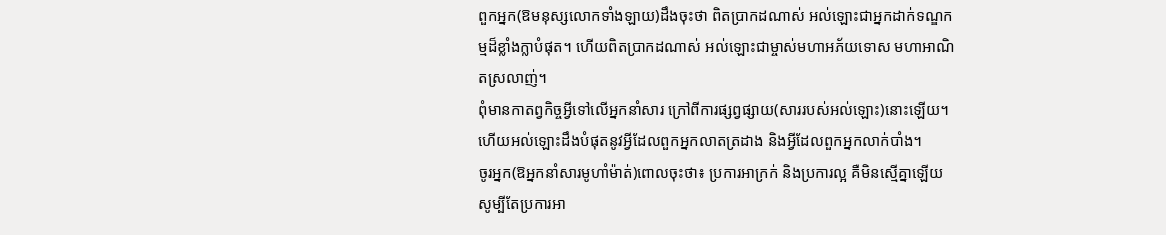ពួកអ្នក(ឱមនុស្សលោកទាំងឡាយ)ដឹងចុះថា ពិតប្រាកដណាស់ អល់ឡោះជាអ្នកដាក់ទណ្ឌកម្មដ៏ខ្លាំងក្លាបំផុត។ ហើយពិតប្រាកដណាស់ អល់ឡោះជាម្ចាស់មហាអភ័យទោស មហាអាណិតស្រលាញ់។
ពុំមានកាតព្វកិច្ចអ្វីទៅលើអ្នកនាំសារ ក្រៅពីការផ្សព្វផ្សាយ(សាររបស់អល់ឡោះ)នោះឡើយ។ ហើយអល់ឡោះដឹងបំផុតនូវអ្វីដែលពួកអ្នកលាតត្រដាង និងអ្វីដែលពួកអ្នកលាក់បាំង។
ចូរអ្នក(ឱអ្នកនាំសារមូហាំម៉ាត់)ពោលចុះថា៖ ប្រការអាក្រក់ និងប្រការល្អ គឺមិនស្មើគ្នាឡើយ សូម្បីតែប្រការអា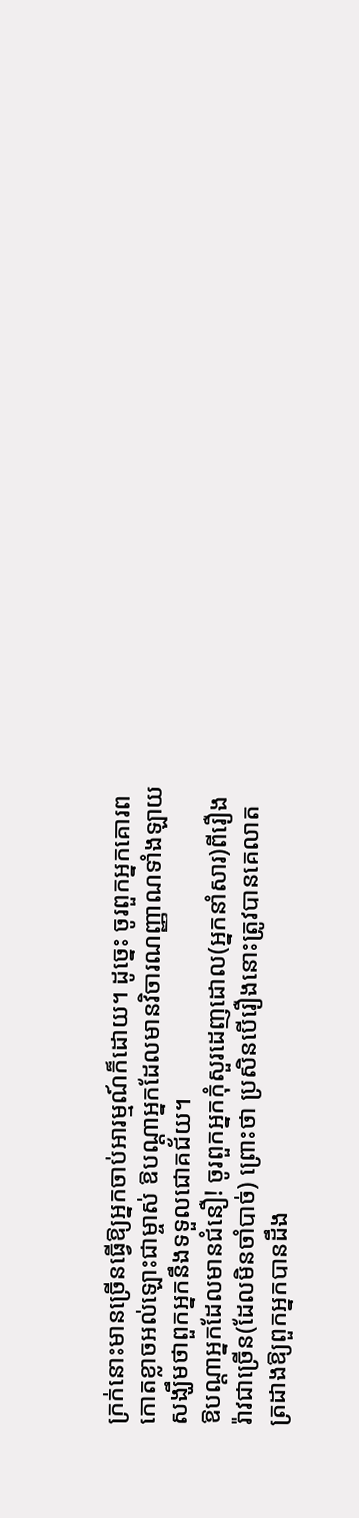ក្រក់នោះមានច្រើនធ្វើឱ្យអ្នកចាប់អារម្មណ៍ក៏ដោយ។ ដូចេ្នះ ចូរពួកអ្នកគោរពកោតខ្លាចអល់ឡោះជាម្ចាស់ ឱបណ្តាអ្នកដែលមានវិចារណញ្ញាណទាំងឡាយ សង្ឃឹមថាពួកអ្នកនឹងទទួលជោគជ័យ។
ឱបណ្ដាអ្នកដែលមានជំនឿ! ចូរពួកអ្នកកុំសួរដេញដោល(អ្នកនាំសារ)ពីរឿងរ៉ាវជាច្រើន(ដែលមិនចាំបាច់) ព្រោះថា ប្រសិនបើរឿងនោះត្រូវបានគេលាតត្រដាងឱ្យពួកអ្នកបានដឹង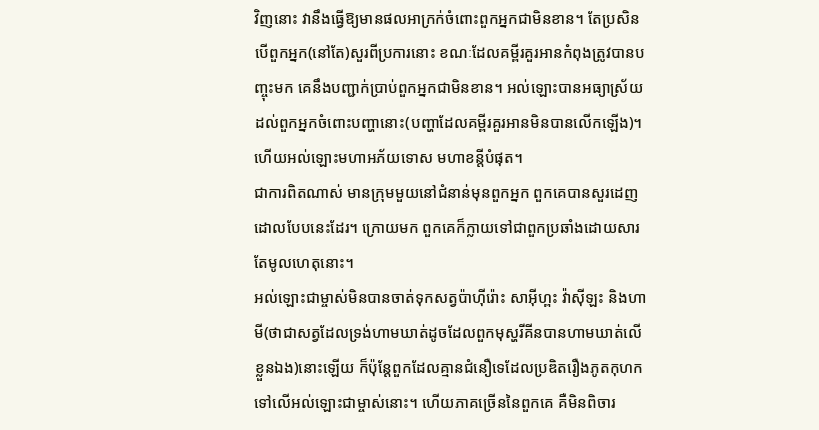វិញនោះ វានឹងធ្វើឱ្យមានផលអាក្រក់ចំពោះពួកអ្នកជាមិនខាន។ តែប្រសិនបើពួកអ្នក(នៅតែ)សួរពីប្រការនោះ ខណៈដែលគម្ពីរគួរអានកំពុងត្រូវបានបញ្ចុះមក គេនឹងបញ្ជាក់ប្រាប់ពួកអ្នកជាមិនខាន។ អល់ឡោះបានអធ្យាស្រ័យដល់ពួកអ្នកចំពោះបញ្ហានោះ(បញ្ហាដែលគម្ពីរគួរអានមិនបានលើកឡើង)។ ហើយអល់ឡោះមហាអភ័យទោស មហាខន្តីបំផុត។
ជាការពិតណាស់ មានក្រុមមួយនៅជំនាន់មុនពួកអ្នក ពួកគេបានសួរដេញដោលបែបនេះដែរ។ ក្រោយមក ពួកគេក៏ក្លាយទៅជាពួកប្រឆាំងដោយសារតែមូលហេតុនោះ។
អល់ឡោះជាម្ចាស់មិនបានចាត់ទុកសត្វប៉ាហ៊ីរ៉ោះ សាអ៊ីហ្ពះ វ៉ាស៊ីឡះ និងហាមី(ថាជាសត្វដែលទ្រង់ហាមឃាត់ដូចដែលពួកមុស្ហរីគីនបានហាមឃាត់លើខ្លួនឯង)នោះឡើយ ក៏ប៉ុន្ដែពួកដែលគ្មានជំនឿទេដែលប្រឌិតរឿងភូតកុហកទៅលើអល់ឡោះជាម្ចាស់នោះ។ ហើយភាគច្រើននៃពួកគេ គឺមិនពិចារ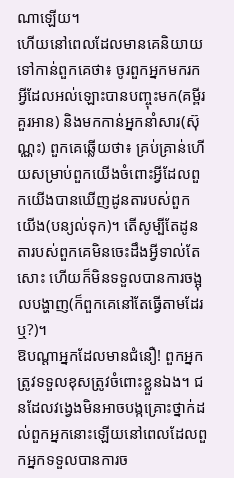ណាឡើយ។
ហើយនៅពេលដែលមានគេនិយាយទៅកាន់ពួកគេថា៖ ចូរពួកអ្នកមករកអ្វីដែលអល់ឡោះបានបញ្ចុះមក(គម្ពីរគួរអាន) និងមកកាន់អ្នកនាំសារ(ស៊ុណ្ណះ) ពួកគេឆ្លើយថា៖ គ្រប់គ្រាន់ហើយសម្រាប់ពួកយើងចំពោះអ្វីដែលពួកយើងបានឃើញដូនតារបស់ពួកយើង(បន្យល់ទុក)។ តើសូម្បីតែដូនតារបស់ពួកគេមិនចេះដឹងអ្វីទាល់តែសោះ ហើយក៏មិនទទួលបានការចង្អុលបង្ហាញ(ក៏ពួកគេនៅតែធ្វើតាមដែរឬ?)។
ឱបណ្ដាអ្នកដែលមានជំនឿ! ពួកអ្នកត្រូវទទួលខុសត្រូវចំពោះខ្លួនឯង។ ជនដែលវងេ្វងមិនអាចបង្កគ្រោះថ្នាក់ដល់ពួកអ្នកនោះឡើយនៅពេលដែលពួកអ្នកទទួលបានការច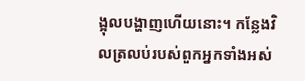ង្អុលបង្ហាញហើយនោះ។ កន្លែងវិលត្រលប់របស់ពួកអ្នកទាំងអស់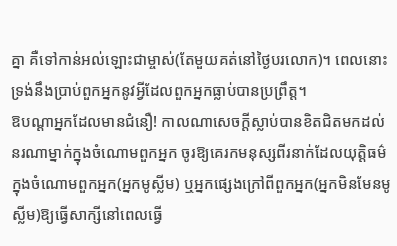គ្នា គឺទៅកាន់អល់ឡោះជាម្ចាស់(តែមួយគត់នៅថ្ងៃបរលោក)។ ពេលនោះ ទ្រង់នឹងប្រាប់ពួកអ្នកនូវអ្វីដែលពួកអ្នកធ្លាប់បានប្រព្រឹត្ត។
ឱបណ្ដាអ្នកដែលមានជំនឿ! កាលណាសេចក្តីស្លាប់បានខិតជិតមកដល់នរណាម្នាក់ក្នុងចំណោមពួកអ្នក ចូរឱ្យគេរកមនុស្សពីរនាក់ដែលយុត្តិធម៌ក្នុងចំណោមពួកអ្នក(អ្នកមូស្លីម) ឬអ្នកផ្សេងក្រៅពីពួកអ្នក(អ្នកមិនមែនមូស្លីម)ឱ្យធ្វើសាក្សីនៅពេលធ្វើ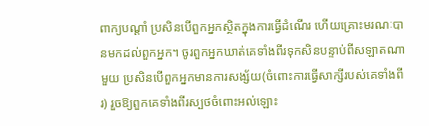ពាក្យបណ្តាំ ប្រសិនបើពួកអ្នកស្ថិតក្នុងការធ្វើដំណើរ ហើយគ្រោះមរណៈបានមកដល់ពួកអ្នក។ ចូរពួកអ្នកឃាត់គេទាំងពីរទុកសិនបន្ទាប់ពីសឡាតណាមួយ ប្រសិនបើពួកអ្នកមានការសង្ស័យ(ចំពោះការធ្វើសាក្សីរបស់គេទាំងពីរ) រួចឱ្យពួកគេទាំងពីរស្បថចំពោះអល់ឡោះ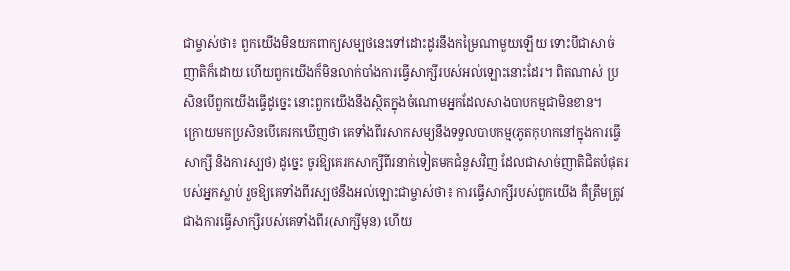ជាម្ចាស់ថា៖ ពួកយើងមិនយកពាក្យសម្បថនេះទៅដោះដូរនឹងកម្រៃណាមួយឡើយ ទោះបីជាសាច់ញាតិក៏ដោយ ហើយពួកយើងក៏មិនលាក់បាំងការធ្វើសាក្សីរបស់អល់ឡោះនោះដែរ។ ពិតណាស់ ប្រសិនបើពួកយើងធ្វើដូចេ្នះ នោះពួកយើងនឹងស្ថិតក្នុងចំណោមអ្នកដែលសាងបាបកម្មជាមិនខាន។
ក្រោយមកប្រសិនបើគេរកឃើញថា គេទាំងពីរសាកសម្យនឹងទទួលបាបកម្ម(ភូតកុហកនៅក្នុងការធ្វើសាក្សី និងការស្បថ) ដូចេ្នះ ចូរឱ្យគេរកសាក្សីពីរនាក់ទៀតមកជំនួសវិញ ដែលជាសាច់ញាតិជិតបំផុតរបស់អ្នកស្លាប់ រួចឱ្យគេទាំងពីរស្បថនឹងអល់ឡោះជាម្ចាស់ថា៖ ការធ្វើសាក្សីរបស់ពួកយើង គឺត្រឹមត្រូវជាងការធ្វើសាក្សីរបស់គេទាំងពីរ(សាក្សីមុន) ហើយ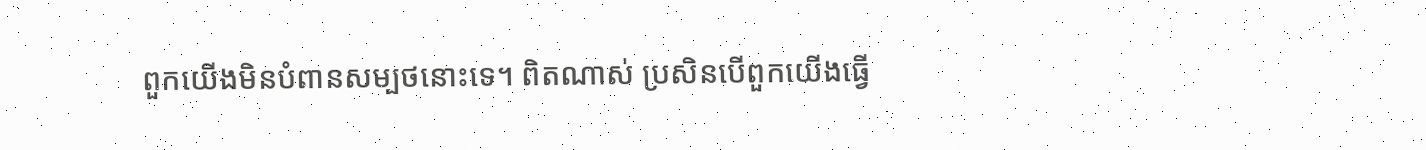ពួកយើងមិនបំពានសម្បថនោះទេ។ ពិតណាស់ ប្រសិនបើពួកយើងធ្វើ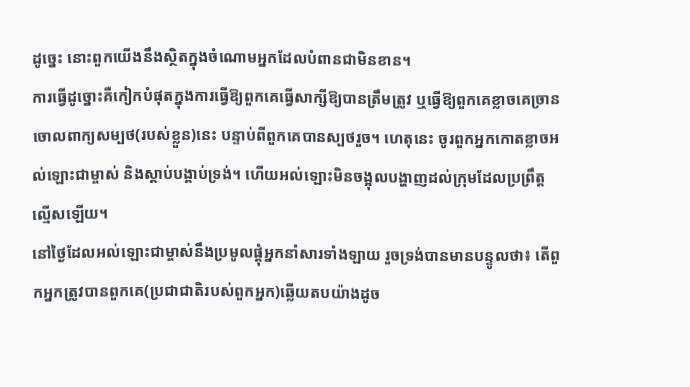ដូចេ្នះ នោះពួកយើងនឹងស្ថិតក្នុងចំណោមអ្នកដែលបំពានជាមិនខាន។
ការធ្វើដូច្នោះគឺកៀកបំផុតក្នុងការធ្វើឱ្យពួកគេធ្វើសាក្សីឱ្យបានត្រឹមត្រូវ ឬធ្វើឱ្យពួកគេខ្លាចគេច្រានចោលពាក្យសម្បថ(របស់ខ្លួន)នេះ បន្ទាប់ពីពួកគេបានស្បថរួច។ ហេតុនេះ ចូរពួកអ្នកកោតខ្លាចអល់ឡោះជាម្ចាស់ និងស្តាប់បង្គាប់ទ្រង់។ ហើយអល់ឡោះមិនចង្អុលបង្ហាញដល់ក្រុមដែលប្រព្រឹត្តល្មើសឡើយ។
នៅថ្ងៃដែលអល់ឡោះជាម្ចាស់នឹងប្រមូលផ្តុំអ្នកនាំសារទាំងឡាយ រួចទ្រង់បានមានបន្ទូលថា៖ តើពួកអ្នកត្រូវបានពួកគេ(ប្រជាជាតិរបស់ពួកអ្នក)ឆ្លើយតបយ៉ាងដូច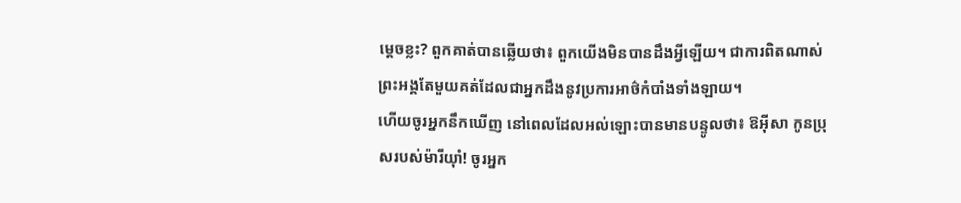ម្តេចខ្លះ? ពួកគាត់បានឆ្លើយថា៖ ពួកយើងមិនបានដឹងអ្វីឡើយ។ ជាការពិតណាស់ ព្រះអង្គតែមួយគត់ដែលជាអ្នកដឹងនូវប្រការអាថ៌កំបាំងទាំងឡាយ។
ហើយចូរអ្នកនឹកឃើញ នៅពេលដែលអល់ឡោះបានមានបន្ទូលថា៖ ឱអ៊ីសា កូនប្រុសរបស់ម៉ារីយ៉ាំ! ចូរអ្នក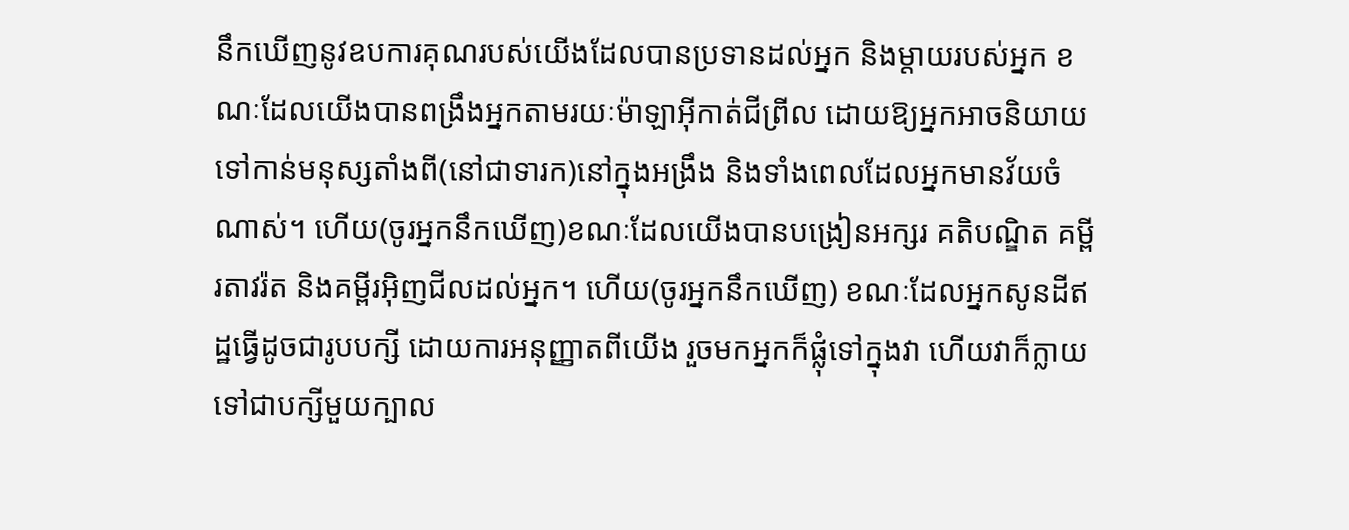នឹកឃើញនូវឧបការគុណរបស់យើងដែលបានប្រទានដល់អ្នក និងម្តាយរបស់អ្នក ខណៈដែលយើងបានពង្រឹងអ្នកតាមរយៈម៉ាឡាអ៊ីកាត់ជីព្រីល ដោយឱ្យអ្នកអាចនិយាយទៅកាន់មនុស្សតាំងពី(នៅជាទារក)នៅក្នុងអង្រឹង និងទាំងពេលដែលអ្នកមានវ័យចំណាស់។ ហើយ(ចូរអ្នកនឹកឃើញ)ខណៈដែលយើងបានបង្រៀនអក្សរ គតិបណ្ឌិត គម្ពីរតាវរ៉ត និងគម្ពីរអ៊ិញជីលដល់អ្នក។ ហើយ(ចូរអ្នកនឹកឃើញ) ខណៈដែលអ្នកសូនដីឥដ្ឋធ្វើដូចជារូបបក្សី ដោយការអនុញ្ញាតពីយើង រួចមកអ្នកក៏ផ្លុំទៅក្នុងវា ហើយវាក៏ក្លាយទៅជាបក្សីមួយក្បាល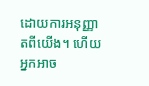ដោយការអនុញ្ញាតពីយើង។ ហើយអ្នកអាច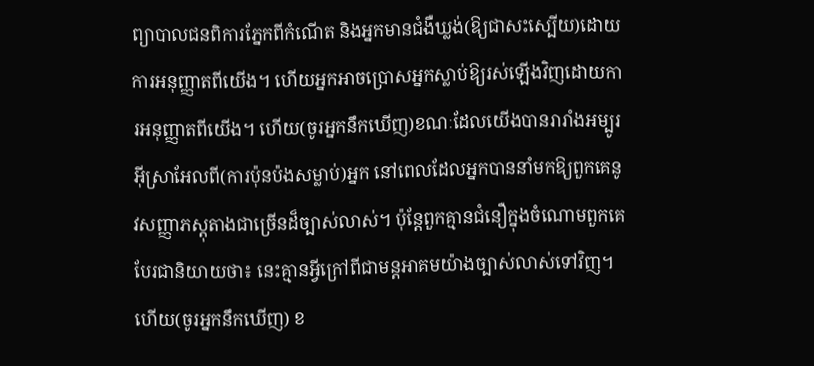ព្យាបាលជនពិការភ្នែកពីកំណើត និងអ្នកមានជំងឺឃ្លង់(ឱ្យជាសះស្បើយ)ដោយការអនុញ្ញាតពីយើង។ ហើយអ្នកអាចប្រោសអ្នកស្លាប់ឱ្យរស់ឡើងវិញដោយការអនុញ្ញាតពីយើង។ ហើយ(ចូរអ្នកនឹកឃើញ)ខណៈដែលយើងបានរារាំងអម្បូរអ៊ីស្រាអែលពី(ការប៉ុនប៉ងសម្លាប់)អ្នក នៅពេលដែលអ្នកបាននាំមកឱ្យពួកគេនូវសញ្ញាភស្តុតាងជាច្រើនដ៏ច្បាស់លាស់។ ប៉ុន្តែពួកគ្មានជំនឿក្នុងចំណោមពួកគេបែរជានិយាយថា៖ នេះគ្មានអ្វីក្រៅពីជាមន្តអាគមយ៉ាងច្បាស់លាស់ទៅវិញ។
ហើយ(ចូរអ្នកនឹកឃើញ) ខ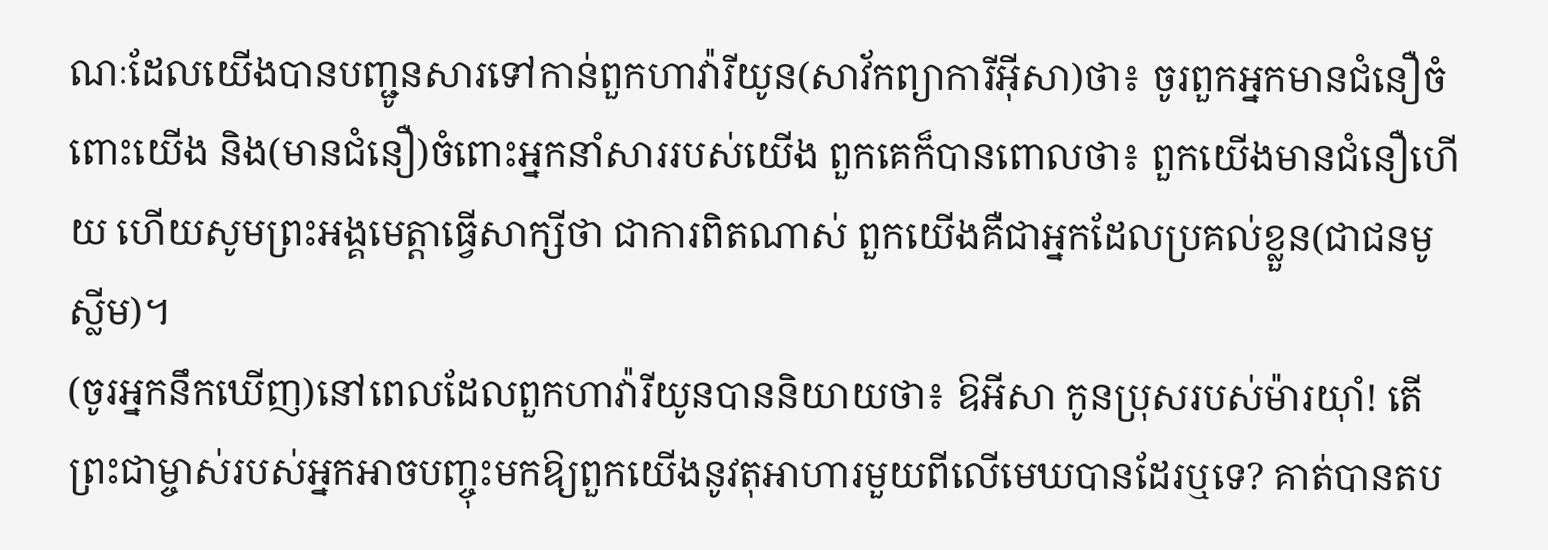ណៈដែលយើងបានបញ្ជូនសារទៅកាន់ពួកហាវ៉ារីយូន(សាវ័កព្យាការីអ៊ីសា)ថា៖ ចូរពួកអ្នកមានជំនឿចំពោះយើង និង(មានជំនឿ)ចំពោះអ្នកនាំសាររបស់យើង ពួកគេក៏បានពោលថា៖ ពួកយើងមានជំនឿហើយ ហើយសូមព្រះអង្គមេត្ដាធ្វើសាក្សីថា ជាការពិតណាស់ ពួកយើងគឺជាអ្នកដែលប្រគល់ខ្លួន(ជាជនមូស្លីម)។
(ចូរអ្នកនឹកឃើញ)នៅពេលដែលពួកហាវ៉ារីយូនបាននិយាយថា៖ ឱអីសា កូនប្រុសរបស់ម៉ារយ៉ាំ! តើព្រះជាម្ចាស់របស់អ្នកអាចបញ្ចុះមកឱ្យពួកយើងនូវតុអាហារមួយពីលើមេឃបានដែរឬទេ? គាត់បានតប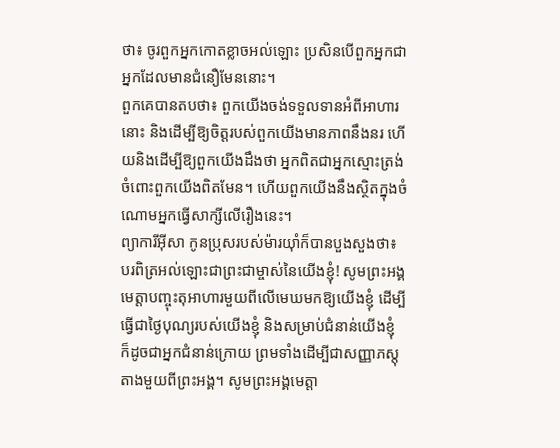ថា៖ ចូរពួកអ្នកកោតខ្លាចអល់ឡោះ ប្រសិនបើពួកអ្នកជាអ្នកដែលមានជំនឿមែននោះ។
ពួកគេបានតបថា៖ ពួកយើងចង់ទទួលទានអំពីអាហារនោះ និងដើម្បីឱ្យចិត្ដរបស់ពួកយើងមានភាពនឹងនរ ហើយនិងដើម្បីឱ្យពួកយើងដឹងថា អ្នកពិតជាអ្នកស្មោះត្រង់ចំពោះពួកយើងពិតមែន។ ហើយពួកយើងនឹងស្ថិតក្នុងចំណោមអ្នកធ្វើសាក្សីលើរឿងនេះ។
ព្យាការីអ៊ីសា កូនប្រុសរបស់ម៉ារយ៉ាំក៏បានបួងសួងថា៖ បរពិត្រអល់ឡោះជាព្រះជាម្ចាស់នៃយើងខ្ញុំ! សូមព្រះអង្គមេត្ដាបញ្ចុះតុអាហារមួយពីលើមេឃមកឱ្យយើងខ្ញុំ ដើម្បីធ្វើជាថ្ងៃបុណ្យរបស់យើងខ្ញុំ និងសម្រាប់ជំនាន់យើងខ្ញុំ ក៏ដូចជាអ្នកជំនាន់ក្រោយ ព្រមទាំងដើម្បីជាសញ្ញាភស្តុតាងមួយពីព្រះអង្គ។ សូមព្រះអង្គមេត្តា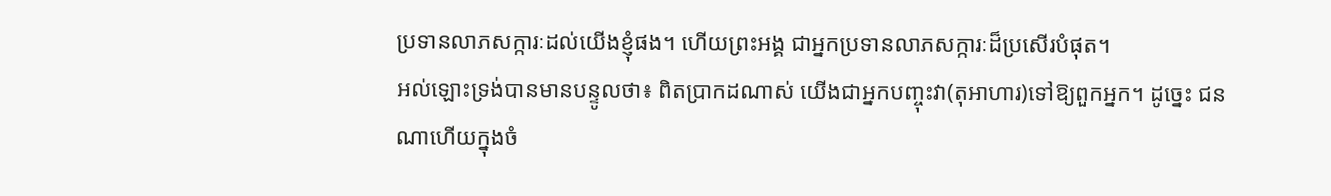ប្រទានលាភសក្ការៈដល់យើងខ្ញុំផង។ ហើយព្រះអង្គ ជាអ្នកប្រទានលាភសក្ការៈដ៏ប្រសើរបំផុត។
អល់ឡោះទ្រង់បានមានបន្ទូលថា៖ ពិតប្រាកដណាស់ យើងជាអ្នកបញ្ចុះវា(តុអាហារ)ទៅឱ្យពួកអ្នក។ ដូច្នេះ ជនណាហើយក្នុងចំ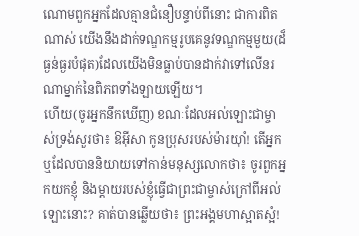ណោមពួកអ្នកដែលគ្មានជំនឿបន្ទាប់ពីនោះ ជាការពិតណាស់ យើងនឹងដាក់ទណ្ឌកម្មរូបគេនូវទណ្ឌកម្មមួយ(ដ៏ធ្ងន់ធ្ងរបំផុត)ដែលយើងមិនធ្លាប់បានដាក់វាទៅលើនរណាម្នាក់នៃពិភពទាំងឡាយឡើយ។
ហើយ(ចូរអ្នកនឹកឃើញ) ខណៈដែលអល់ឡោះជាម្ចាស់ទ្រង់សួរថា៖ ឱអ៊ីសា កូនប្រុសរបស់ម៉ារយ៉ាំ! តើអ្នកឬដែលបាននិយាយទៅកាន់មនុស្សលោកថា៖ ចូរពួកអ្នកយកខ្ញុំ និងម្ដាយរបស់ខ្ញុំធ្វើជាព្រះជាម្ចាស់ក្រៅពីអល់ឡោះនោះ? គាត់បានឆ្លើយថា៖ ព្រះអង្គមហាស្អាតស្អំ!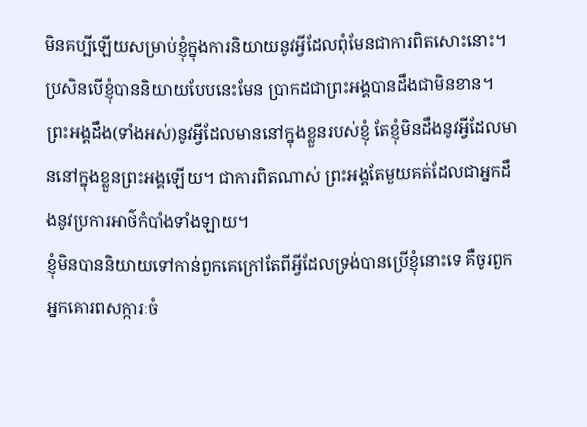មិនគប្បីឡើយសម្រាប់ខ្ញុំក្នុងការនិយាយនូវអ្វីដែលពុំមែនជាការពិតសោះនោះ។ ប្រសិនបើខ្ញុំបាននិយាយបែបនេះមែន ប្រាកដជាព្រះអង្គបានដឹងជាមិនខាន។ ព្រះអង្គដឹង(ទាំងអស់)នូវអ្វីដែលមាននៅក្នុងខ្លួនរបស់ខ្ញុំ តែខ្ញុំមិនដឹងនូវអ្វីដែលមាននៅក្នុងខ្លួនព្រះអង្គឡើយ។ ជាការពិតណាស់ ព្រះអង្គតែមួយគត់ដែលជាអ្នកដឹងនូវប្រការអាថ៌កំបាំងទាំងឡាយ។
ខ្ញុំមិនបាននិយាយទៅកាន់ពួកគេក្រៅតែពីអ្វីដែលទ្រង់បានប្រើខ្ញុំនោះទេ គឺចូរពួកអ្នកគោរពសក្ការៈចំ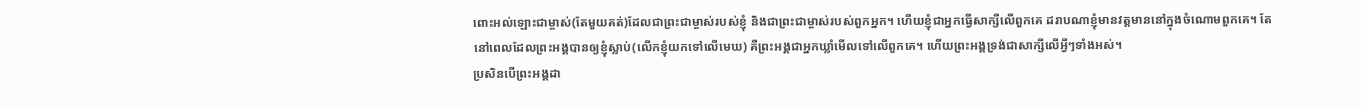ពោះអល់ឡោះជាម្ចាស់(តែមួយគត់)ដែលជាព្រះជាម្ចាស់របស់ខ្ញុំ និងជាព្រះជាម្ចាស់របស់ពួកអ្នក។ ហើយខ្ញុំជាអ្នកធ្វើសាក្សីលើពួកគេ ដរាបណាខ្ញុំមានវត្តមាននៅក្នុងចំណោមពួកគេ។ តែនៅពេលដែលព្រះអង្គបានឲ្យខ្ញុំស្លាប់(លើកខ្ញុំយកទៅលើមេឃ) គឺព្រះអង្គជាអ្នកឃ្លាំមើលទៅលើពួកគេ។ ហើយព្រះអង្គទ្រង់ជាសាក្សីលើអ្វីៗទាំងអស់។
ប្រសិនបើព្រះអង្គដា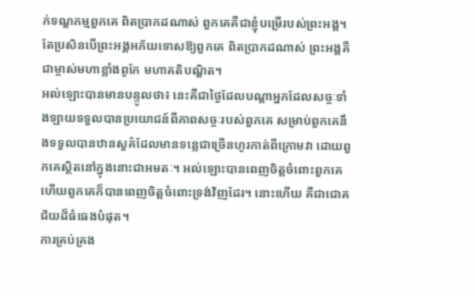ក់ទណ្ឌកម្មពួកគេ ពិតប្រាកដណាស់ ពួកគេគឺជាខ្ញុំបម្រើរបស់ព្រះអង្គ។ តែប្រសិនបើព្រះអង្គអភ័យទោសឱ្យពួកគេ ពិតប្រាកដណាស់ ព្រះអង្គគឺជាម្ចាស់មហាខ្លាំងពូកែ មហាគតិបណ្ឌិត។
អល់ឡោះបានមានបន្ទូលថា៖ នេះគឺជាថ្ងៃដែលបណ្តាអ្នកដែលសច្ចៈទាំងឡាយទទួលបានប្រយោជន៍ពីភាពសច្ចៈរបស់ពួកគេ សម្រាប់ពួកគេនឹងទទួលបានឋានសួគ៌ដែលមានទនេ្លជាច្រើនហូរកាត់ពីក្រោមវា ដោយពួកគេស្ថិតនៅក្នុងនោះជាអមតៈ។ អល់ឡោះបានពេញចិត្តចំពោះពួកគេ ហើយពួកគេក៏បានពេញចិត្តចំពោះទ្រង់វិញដែរ។ នោះហើយ គឺជាជោគជ័យដ៏ធំធេងបំផុត។
ការគ្រប់គ្រង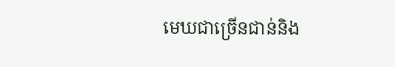មេឃជាច្រើនជាន់និង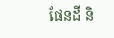ផែនដី និ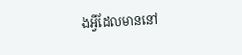ងអ្វីដែលមាននៅ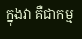ក្នុងវា គឺជាកម្ម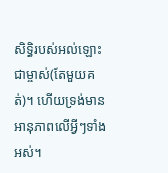សិទ្ធិរបស់អល់ឡោះជាម្ចាស់(តែមួយគត់)។ ហើយទ្រង់មានអានុភាពលើអ្វីៗទាំងអស់។